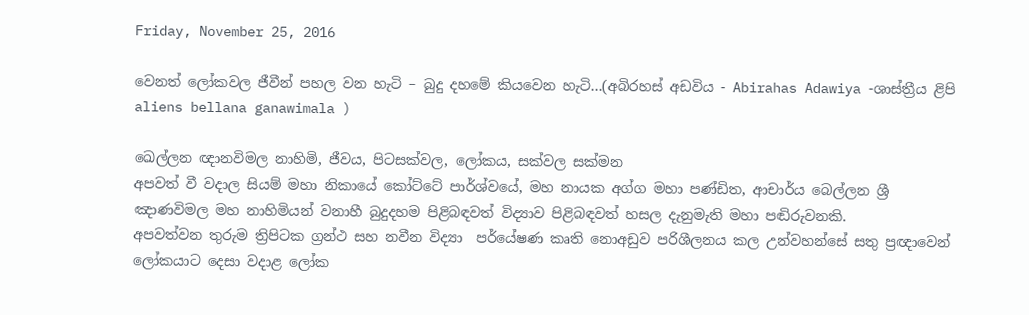Friday, November 25, 2016

වෙනත් ලෝකවල ජීවීන් පහල වන හැටි – බුදු දහමේ කියවෙන හැටි...(අබිරහස් අඩවිය - Abirahas Adawiya -ශාස්ත්‍රීය ළිපි aliens bellana ganawimala )

ඛෙල්ලන ඥානවිමල නාහිමි, ජීවය, පිටසක්වල, ලෝකය, සක්වල සක්මන
අපවත් වී වදාල සියම් මහා නිකායේ කෝට්ටේ පාර්ශ්වයේ, මහ නායක අග්ග මහා පණ්ඩිත, ආචාර්ය බෙල්ලන ශ්‍රී ඤාණවිමල මහ නාහිමියන් වනාහී බුදුදහම පිළිබඳවත් විද්‍යාව පිළිබඳවත් හසල දැනුමැති මහා පඬිරුවනකි.
අපවත්වන තුරුම ත්‍රිපිටක ග්‍රන්ථ සහ නවීන විද්‍යා  පර්යේෂණ කෘති නොඅඩුව පරිශීලනය කල උන්වහන්සේ සතු ප්‍රඥාවෙන් ලෝකයාට දෙසා වදාළ ලෝක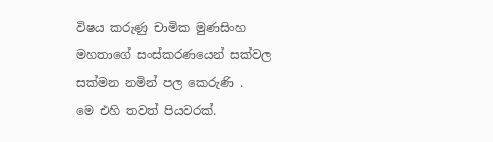විෂය කරුණු චාමික මුණසිංහ මහතාගේ සංස්කරණයෙන් සක්වල සක්මන නමින් පල කෙරුණි .
මෙ එහි තවත් පියවරක්.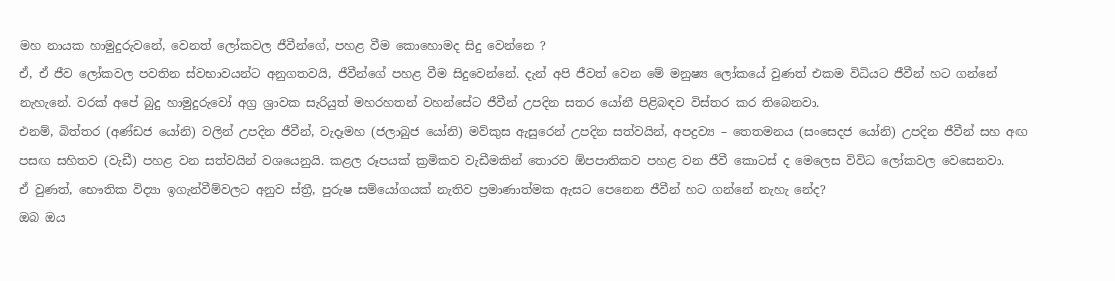මහ නායක හාමුදුරුවනේ, වෙනත් ලෝකවල ජීවීන්ගේ, පහළ වීම කොහොමද සිදු වෙන්නෙ ?
ඒ, ඒ ජීව ලෝකවල පවතින ස්වභාවයන්ට අනුගතවයි, ජීවීන්ගේ පහළ වීම සිදුවෙන්නේ. දැන් අපි ජීවත් වෙන මේ මනුෂ්‍ය ලෝකයේ වුණත් එකම විධියට ජීවීන් හට ගන්නේ නැහැනේ. වරක් අපේ බුදු හාමුදුරුවෝ අග්‍ර ශ්‍රාවක සැරියුත් මහරහතන් වහන්සේට ජීවීන් උපදින සතර යෝනී පිළිබඳව විස්තර කර තිබෙනවා.
එනම්, බිත්තර (අණ්ඩජ යෝනි) වලින් උපදින ජීවීන්, වැදෑමහ (ජලාබුජ යෝනි) මව්කුස ඇසුරෙන් උපදින සත්වයින්, අපද්‍රව්‍ය – තෙතමනය (සංසෙදජ යෝනි) උපදින ජීවීන් සහ අඟ පසඟ සහිතව (වැඩී) පහළ වන සත්වයින් වශයෙනුයි. කළල රූපයක් ක්‍රමිකව වැඩීමකින් තොරව ඕපපාතිකව පහළ වන ජීවී කොටස් ද මෙලෙස විවිධ ලෝකවල වෙසෙනවා.
ඒ වුණත්, භෞතික විද්‍යා ඉගැන්වීම්වලට අනුව ස්ත්‍රී, පුරුෂ සම්යෝගයක් නැතිව ප්‍රමාණාත්මක ඇසට පෙනෙන ජීවීන් හට ගන්නේ නැහැ නේද?
ඔබ ඔය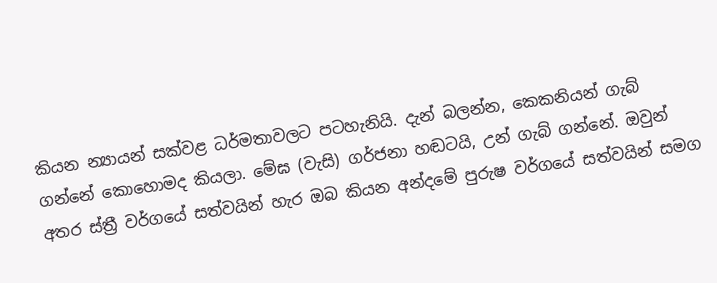කියන න්‍යායන් සක්වළ ධර්මතාවලට පටහැනියි. දැන් බලන්න, කෙකනියන් ගැබ් ගන්නේ කොහොමද කියලා. මේඝ (වැසි) ගර්ජනා හඬටයි, උන් ගැබ් ගන්නේ. ඔවුන් අතර ස්ත්‍රී වර්ගයේ සත්වයින් හැර ඔබ කියන අන්දමේ පුරුෂ වර්ගයේ සත්වයින් සමග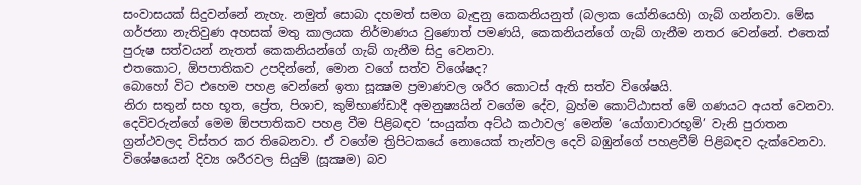සංවාසයක් සිදුවන්නේ නැහැ. නමුත් සොබා දහමත් සමග බැඳුනු කෙකනියනුත් (බලාක යෝනියෙහි) ගැබ් ගන්නවා. මේඝ ගර්ජනා නැතිවුණ අහසක් මතු කාලයක නිර්මාණය වුණොත් පමණයි, කෙකනියන්ගේ ගැබ් ගැනීම නතර වෙන්නේ. එතෙක් පුරුෂ සත්වයන් නැතත් කෙකනියන්ගේ ගැබ් ගැනීම සිදු වෙනවා.
එතකොට, ඕපපාතිකව උපදින්නේ, මොන වගේ සත්ව විශේෂද?
බොහෝ විට එහෙම පහළ වෙන්නේ ඉතා සූක්‍ෂම ප්‍රමාණවල ශරීර කොටස් ඇති සත්ව විශේෂයි.
නිරා සතුන් සහ භූත, ප්‍රේත, පිශාච, කුම්භාණ්ඩාදී අමනුෂ්‍යයින් වගේම දේව, බ්‍රහ්ම කොට්ඨාසත් මේ ගණයට අයත් වෙනවා. දෙවිවරුන්ගේ මෙම ඕපපාතිකව පහළ වීම පිළිබඳව ‘සංයුක්ත අට්ඨ කථාවල’ මෙන්ම ‘යෝගාචාරභූමි’ වැනි පුරාතන ග්‍රන්ථවලද විස්තර කර තිබෙනවා. ඒ වගේම ත්‍රිපිටකයේ නොයෙක් තැන්වල දෙවි බඹුන්ගේ පහළවීම් පිළිබඳව දැක්වෙනවා. විශේෂයෙන් දිව්‍ය ශරීරවල සියුම් (සූක්‍ෂම) බව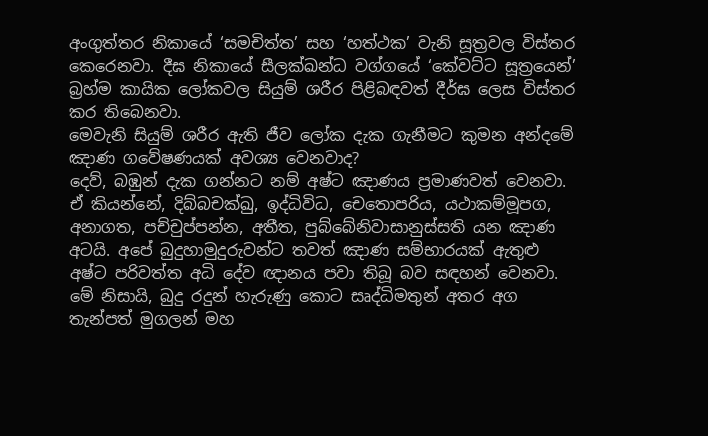අංගුත්තර නිකායේ ‘සමචිත්ත’ සහ ‘හත්ථක’ වැනි සූත්‍රවල විස්තර කෙරෙනවා. දීඝ නිකායේ සීලක්ඛන්ධ වග්ගයේ ‘කේවට්ට සූත්‍රයෙන්’ බ්‍රහ්ම කායික ලෝකවල සියුම් ශරීර පිළිබඳවත් දීර්ඝ ලෙස විස්තර කර තිබෙනවා.
මෙවැනි සියුම් ශරීර ඇති ජීව ලෝක දැක ගැනීමට කුමන අන්දමේ ඤාණ ගවේෂණයක් අවශ්‍ය වෙනවාද?
දෙව්, බඹුන් දැක ගන්නට නම් අෂ්ට ඤාණය ප්‍රමාණවත් වෙනවා. ඒ කියන්නේ, දිබ්බචක්ඛු, ඉද්ධිවිධ, චෙතොපරිය, යථාකම්මූපග, අනාගත, පච්චුප්පන්න, අතීත, පුබ්බේනිවාසානුස්සති යන ඤාණ අටයි. අපේ බුදුහාමුදුරුවන්ට තවත් ඤාණ සම්භාරයක් ඇතුළු අෂ්ට පරිවත්ත අධි දේව ඥානය පවා තිබූ බව සඳහන් වෙනවා.
මේ නිසායි, බුදු රදුන් හැරුණු කොට සෘද්ධිමතුන් අතර අග තැන්පත් මුගලන් මහ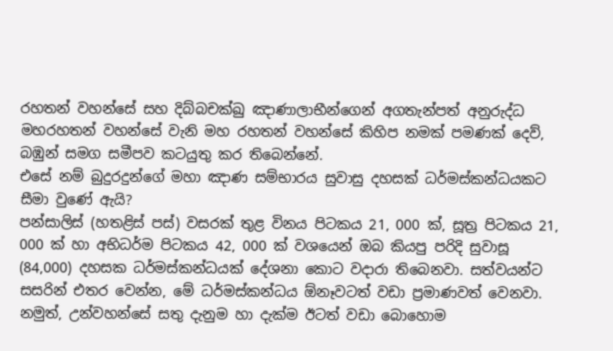රහතන් වහන්සේ සහ දිබ්බචක්ඛු ඤාණාලාභීන්ගෙන් අගතැන්පත් අනුරුද්ධ මහරහතන් වහන්සේ වැනි මහ රහතන් වහන්සේ කිහිප නමක් පමණක් දෙව්, බඹුන් සමග සමීපව කටයුතු කර තිබෙන්නේ.
එසේ නම් බුදුරදුන්ගේ මහා ඤාණ සම්භාරය සුවාසු දහසක් ධර්මස්කන්ධයකට සීමා වුණේ ඇයි?
පන්සාලිස් (හතළිස් පස්) වසරක් තුළ විනය පිටකය 21, 000 ක්, සූත්‍ර පිටකය 21, 000 ක් හා අභිධර්ම පිටකය 42, 000 ක් වශයෙන් ඔබ කියපු පරිදි සුවාසූ (84,000) දහසක ධර්මස්කන්ධයක් දේශනා කොට වදාරා තිබෙනවා. සත්වයන්ට සසරින් එතර වෙන්න, මේ ධර්මස්කන්ධය ඕනෑවටත් වඩා ප්‍රමාණවත් වෙනවා. නමුත්, උන්වහන්සේ සතු දැනුම හා දැක්ම ඊටත් වඩා බොහොම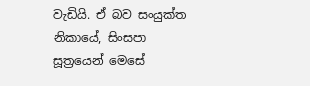වැඩියි. ඒ බව සංයුක්ත නිකායේ, සිංසපා සූත්‍රයෙන් මෙසේ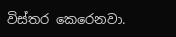විස්තර කෙරෙනවා.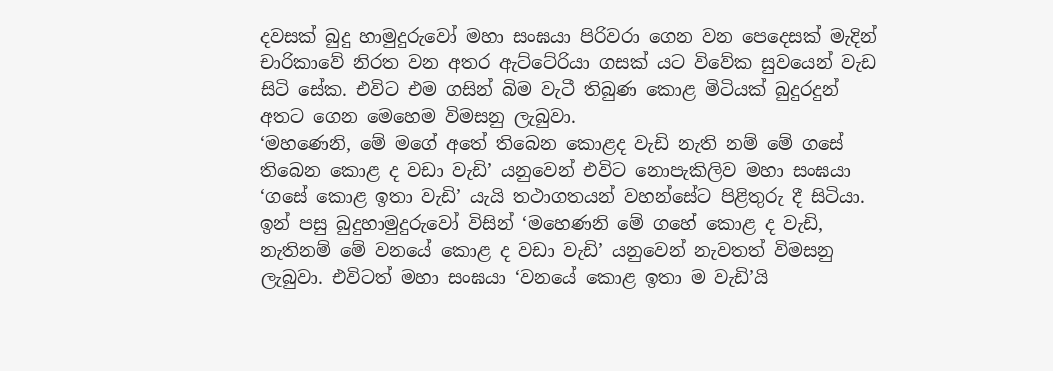දවසක් බුදු හාමුදුරුවෝ මහා සංඝයා පිරිවරා ගෙන වන පෙදෙසක් මැදින් චාරිකාවේ නිරත වන අතර ඇට්ටේරියා ගසක් යට විවේක සුවයෙන් වැඩ සිටි සේක. එවිට එම ගසින් බිම වැටී තිබුණ කොළ මිටියක් බුදුරදුන් අතට ගෙන මෙහෙම විමසනු ලැබුවා.
‘මහණෙනි, මේ මගේ අතේ තිබෙන කොළද වැඩි නැති නම් මේ ගසේ තිබෙන කොළ ද වඩා වැඩි’ යනුවෙන් එවිට නොපැකිලිව මහා සංඝයා ‘ගසේ කොළ ඉතා වැඩි’ යැයි තථාගතයන් වහන්සේට පිළිතුරු දී සිටියා. ඉන් පසු බුදුහාමුදුරුවෝ විසින් ‘මහෙණනි මේ ගහේ කොළ ද වැඩි, නැතිනම් මේ වනයේ කොළ ද වඩා වැඩි’ යනුවෙන් නැවතත් විමසනු ලැබුවා. එවිටත් මහා සංඝයා ‘වනයේ කොළ ඉතා ම වැඩි’යි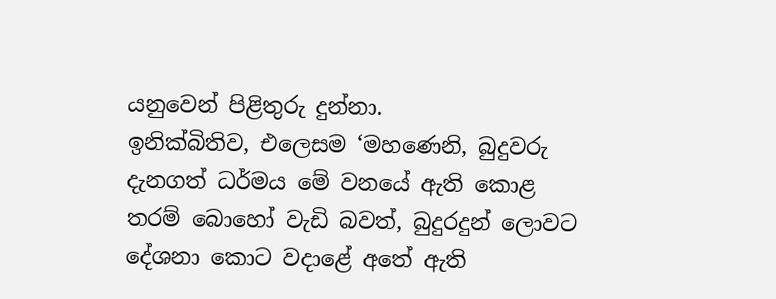යනුවෙන් පිළිතුරු දුන්නා.
ඉනික්බිතිව, එලෙසම ‘මහණෙනි, බුදුවරු දැනගත් ධර්මය මේ වනයේ ඇති කොළ තරම් බොහෝ වැඩි බවත්, බුදුරදුන් ලොවට දේශනා කොට වදාළේ අතේ ඇති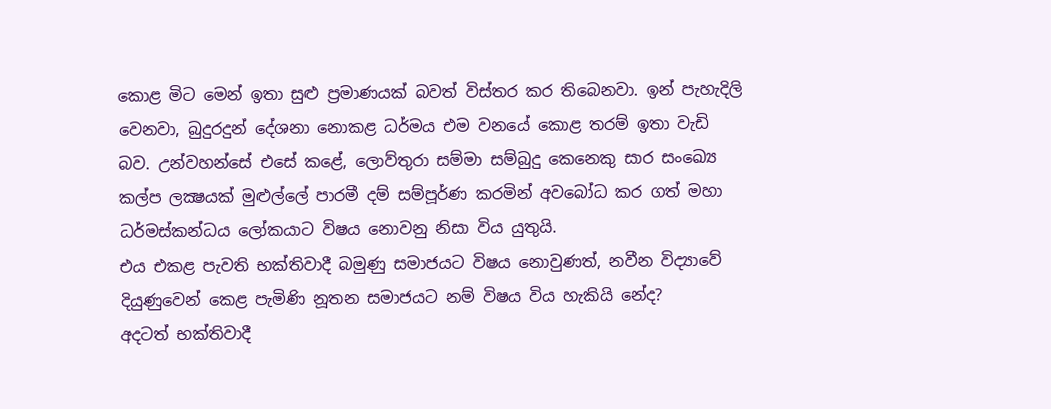කොළ මිට මෙන් ඉතා සුළු ප්‍රමාණයක් බවත් විස්තර කර තිබෙනවා. ඉන් පැහැදිලි වෙනවා, බුදුරදුන් දේශනා නොකළ ධර්මය එම වනයේ කොළ තරම් ඉතා වැඩි බව. උන්වහන්සේ එසේ කළේ, ලොව්තුරා සම්මා සම්බුදු කෙනෙකු සාර සංඛ්‍යෙ කල්ප ලක්‍ෂයක් මුළුල්ලේ පාරමී දම් සම්පූර්ණ කරමින් අවබෝධ කර ගත් මහා ධර්මස්කන්ධය ලෝකයාට විෂය නොවනු නිසා විය යුතුයි.
එය එකළ පැවති භක්තිවාදී බමුණු සමාජයට විෂය නොවුණත්, නවීන විද්‍යාවේ දියුණුවෙන් කෙළ පැමිණි නූතන සමාජයට නම් විෂය විය හැකියි නේද?
අදටත් භක්තිවාදී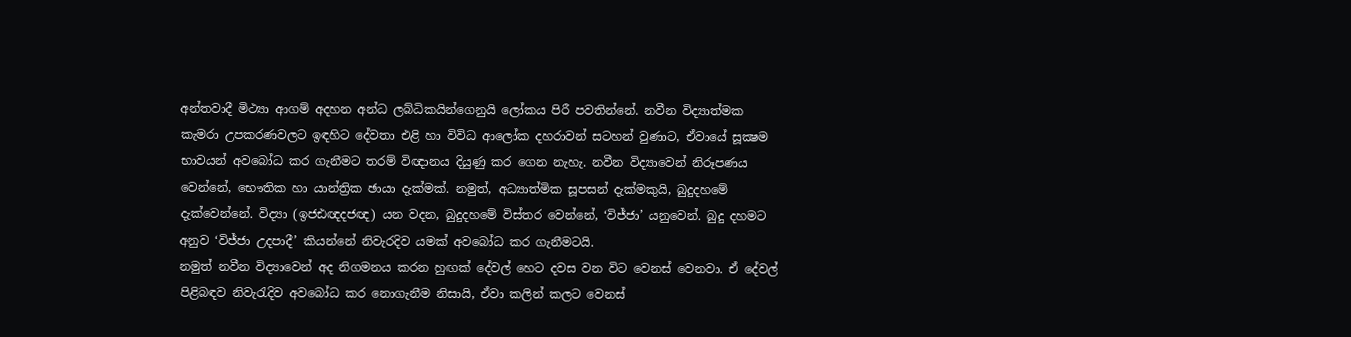අන්තවාදී මිථ්‍යා ආගම් අදහන අන්ධ ලබ්ධිකයින්ගෙනුයි ලෝකය පිරී පවතින්නේ. නවීන විද්‍යාත්මක කැමරා උපකරණවලට ඉඳහිට දේවතා එළි හා විවිධ ආලෝක දහරාවන් සටහන් වුණාට, ඒවායේ සූක්‍ෂම භාවයන් අවබෝධ කර ගැනීමට තරම් විඥානය දියුණු කර ගෙන නැහැ. නවීන විද්‍යාවෙන් නිරූපණය වෙන්නේ, භෞතික හා යාන්ත්‍රික ඡායා දැක්මක්. නමුත්, අධ්‍යාත්මික සූපසන් දැක්මකුයි, බුදුදහමේ දැක්වෙන්නේ. විද්‍යා (ඉජඪඥදජඥ) යන වදන, බුදුදහමේ විස්තර වෙන්නේ, ‘විජ්ජා’ යනුවෙන්. බුදු දහමට අනුව ‘විජ්ජා උදපාදී’ කියන්නේ නිවැරදිව යමක් අවබෝධ කර ගැනීමටයි.
නමුත් නවීන විද්‍යාවෙන් අද නිගමනය කරන හුඟක් දේවල් හෙට දවස වන විට වෙනස් වෙනවා. ඒ දේවල් පිළිබඳව නිවැරැදිව අවබෝධ කර නොගැනීම නිසායි, ඒවා කලින් කලට වෙනස්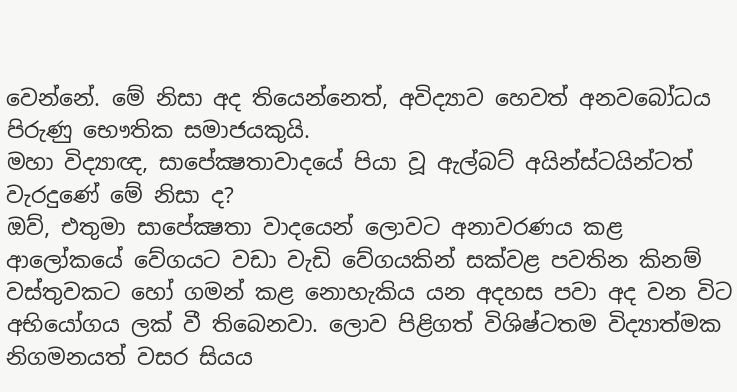වෙන්නේ. මේ නිසා අද තියෙන්නෙත්, අවිද්‍යාව හෙවත් අනවබෝධය පිරුණු භෞතික සමාජයකුයි.
මහා විද්‍යාඥ, සාපේක්‍ෂතාවාදයේ පියා වූ ඇල්බට් අයින්ස්ටයින්ටත් වැරදුණේ මේ නිසා ද?
ඔව්, එතුමා සාපේක්‍ෂතා වාදයෙන් ලොවට අනාවරණය කළ ආලෝකයේ වේගයට වඩා වැඩි වේගයකින් සක්වළ පවතින කිනම් වස්තුවකට හෝ ගමන් කළ නොහැකිය යන අදහස පවා අද වන විට අභියෝගය ලක් වී තිබෙනවා. ලොව පිළිගත් විශිෂ්ටතම විද්‍යාත්මක නිගමනයත් වසර සියය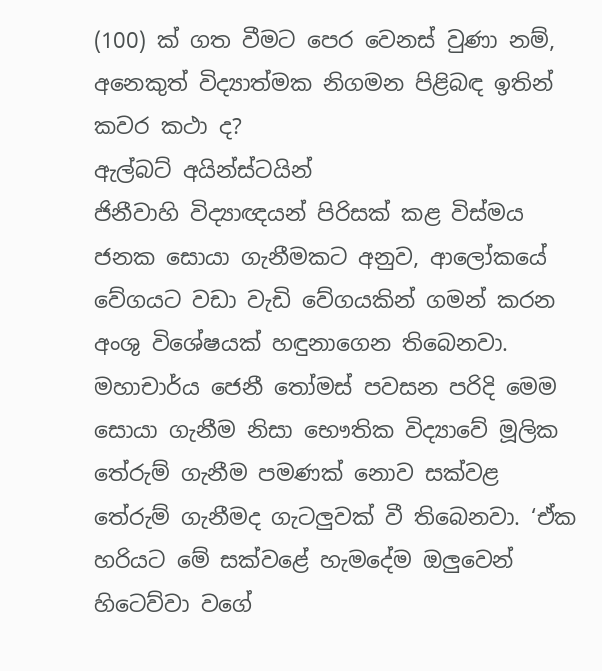(100) ක් ගත වීමට පෙර වෙනස් වුණා නම්, අනෙකුත් විද්‍යාත්මක නිගමන පිළිබඳ ඉතින් කවර කථා ද?
ඇල්බට් අයින්ස්ටයින්
ජිනීවාහි විද්‍යාඥයන් පිරිසක් කළ විස්මය ජනක සොයා ගැනීමකට අනුව, ආලෝකයේ වේගයට වඩා වැඩි වේගයකින් ගමන් කරන අංශු විශේෂයක් හඳුනාගෙන තිබෙනවා. මහාචාර්ය ජෙනී තෝමස් පවසන පරිදි මෙම සොයා ගැනීම නිසා භෞතික විද්‍යාවේ මූලික තේරුම් ගැනීම පමණක් නොව සක්වළ තේරුම් ගැනීමද ගැටලුවක් වී තිබෙනවා. ‘ඒක හරියට මේ සක්වළේ හැමදේම ඔලුවෙන් හිටෙව්වා වගේ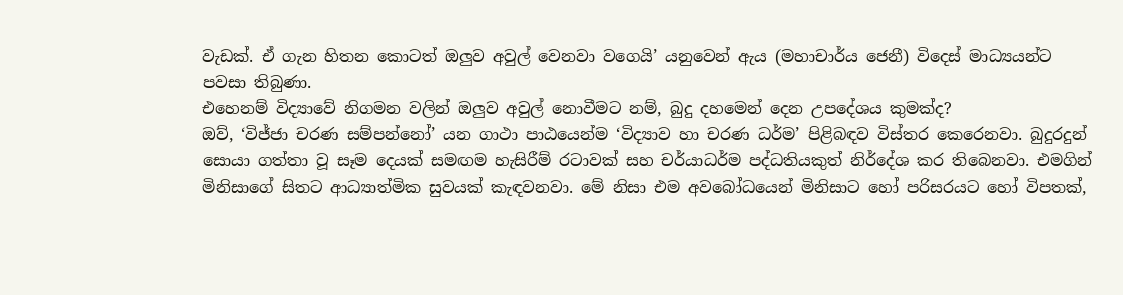වැඩක්. ඒ ගැන හිතන කොටත් ඔලුව අවුල් වෙනවා වගෙයි’ යනුවෙන් ඇය (මහාචාර්ය ජෙනී) විදෙස් මාධ්‍යයන්ට පවසා තිබුණා.
එහෙනම් විද්‍යාවේ නිගමන වලින් ඔලුව අවුල් නොවීමට නම්, බුදු දහමෙන් දෙන උපදේශය කුමක්ද?
ඔව්, ‘විජ්ජා චරණ සම්පන්නෝ’ යන ගාථා පාඨයෙන්ම ‘විද්‍යාව හා චරණ ධර්ම’ පිළිබඳව විස්තර කෙරෙනවා. බුදුරදුන් සොයා ගත්තා වූ සෑම දෙයක් සමඟම හැසිරීම් රටාවක් සහ චර්යාධර්ම පද්ධතියකුත් නිර්දේශ කර තිබෙනවා. එමගින් මිනිසාගේ සිතට ආධ්‍යාත්මික සුවයක් කැඳවනවා. මේ නිසා එම අවබෝධයෙන් මිනිසාට හෝ පරිසරයට හෝ විපතක්,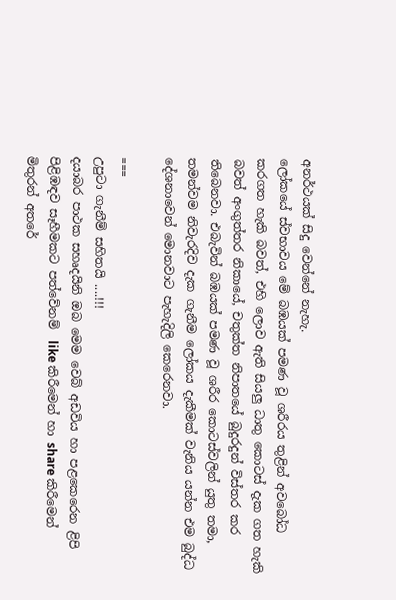අනර්ථයක් සිදු වෙන්නේ නැහැ.
ලෝකයේ ස්වභාවය මේ බඹයක් පමණ වූ ශරීරය තුළින් අවබෝධ කරගත හැකි බවත්, එහි ලොව ඇති සියලු ධාතු කොටස් දැක ගත හැකි බවත් අංගුත්තර නිකායේ, චතුක්ත නිපාතයේ බුදුරදුන් විස්තර කර තිබෙනවා. එබැවින් බඹයක් පමණ වූ ශරීර කොටස්වලින් යුතු තමා, තමන්වම නිවැරදිව දැක ගැනීම ලෝකය දැකීමක් වැනිය යන්න එම බුද්ධ දේශනාවෙන් මොනවාට පැහැදිලි කෙරෙනවා.

===
උපුටා ගැනීම් සහිතයි ....!!!
දයාබර පාථක සහෘදයිනි ඔබ මෙම වෙබ් අඩවිය හා පළකෙරෙන ළිපි පිළිඹඳව සෑහීමකට පත්වේනම්  like කිරීමෙන් හා share කිරීමෙන් මිතුරන් අතරේ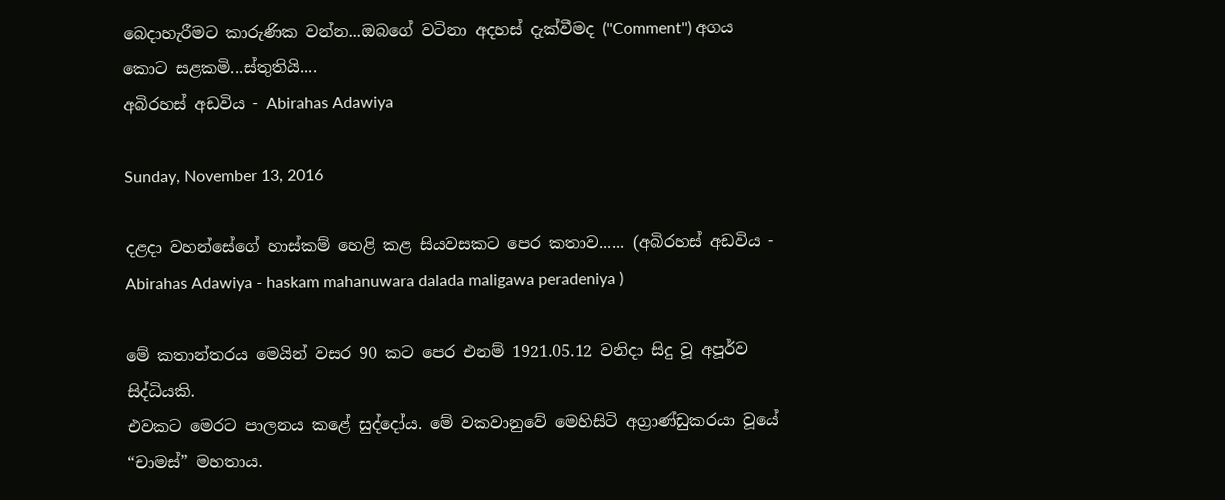බෙදාහැරීමට කාරුණික වන්න...ඔබගේ වටිනා අදහස් දැක්වීමද (''Comment'') අගය කොට සළකමි...ස්තුතියි....
අබිරහස් අඩවිය - Abirahas Adawiya

Sunday, November 13, 2016

දළදා වහන්සේගේ හාස්කම් හෙළි කළ සියවසකට පෙර කතාව...... (අබිරහස් අඩවිය - Abirahas Adawiya - haskam mahanuwara dalada maligawa peradeniya )

මේ කතාන්තරය මෙයින් වසර 90 කට පෙර එනම් 1921.05.12 වනිදා සිදු වූ අපූර්ව සිද්ධියකි.
එවකට මෙරට පාලනය කළේ සුද්දෝය. මේ වකවානුවේ මෙහිසිටි අග්‍රාණ්‌ඩුකරයා වූයේ “චාමස්‌” මහතාය.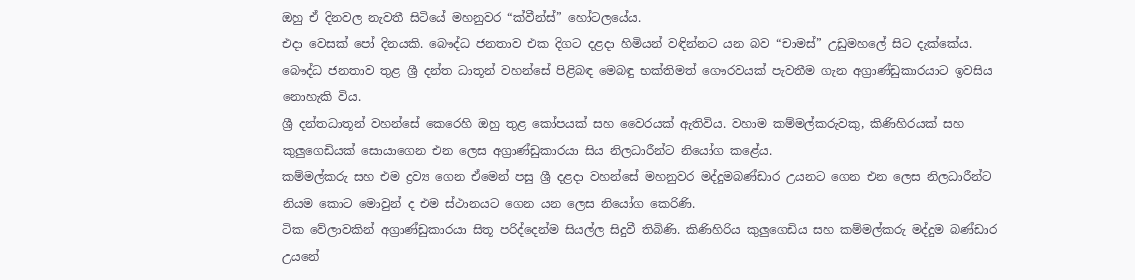ඔහු ඒ දිනවල නැවතී සිටියේ මහනුවර “ක්‌වීන්ස්‌” හෝටලයේය.
එදා වෙසක්‌ පෝ දිනයකි. බෞද්ධ ජනතාව එක දිගට දළදා හිමියන් වඳින්නට යන බව “චාමස්‌” උඩුමහලේ සිට දැක්‌කේය. බෞද්ධ ජනතාව තුළ ශ්‍රී දන්ත ධාතූන් වහන්සේ පිළිබඳ මෙබඳු භක්‌තිමත් ගෞරවයක්‌ පැවතීම ගැන අග්‍රාණ්‌ඩුකාරයාට ඉවසිය නොහැකි විය.
ශ්‍රී දන්තධාතූන් වහන්සේ කෙරෙහි ඔහු තුළ කෝපයක්‌ සහ වෛරයක්‌ ඇතිවිය. වහාම කම්මල්කරුවකු, කිණිහිරයක්‌ සහ කුලුගෙඩියක්‌ සොයාගෙන එන ලෙස අග්‍රාණ්‌ඩුකාරයා සිය නිලධාරීන්ට නියෝග කළේය.
කම්මල්කරු සහ එම ද්‍රව්‍ය ගෙන ඒමෙන් පසු ශ්‍රී දළදා වහන්සේ මහනුවර මද්දුමබණ්‌ඩාර උයනට ගෙන එන ලෙස නිලධාරීන්ට නියම කොට මොවුන් ද එම ස්‌ථානයට ගෙන යන ලෙස නියෝග කෙරිණි.
ටික වේලාවකින් අග්‍රාණ්‌ඩුකාරයා සිතූ පරිද්දෙන්ම සියල්ල සිදුවී තිබිණි. කිණිහිරිය කුලුගෙඩිය සහ කම්මල්කරු මද්දුම බණ්‌ඩාර උයනේ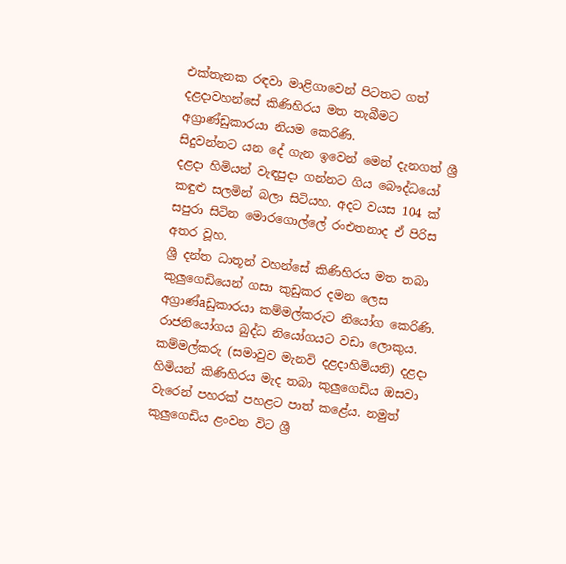එක්‌තැනක රඳවා මාළිගාවෙන් පිටතට ගත් දළදාවහන්සේ කිණිහිරය මත තැබීමට අග්‍රාණ්‌ඩුකාරයා නියම කෙරිණි.
සිදුවන්නට යන දේ ගැන ඉවෙන් මෙන් දැනගත් ශ්‍රී දළදා හිමියන් වැඳපුදා ගන්නට ගිය බෞද්ධයෝ කඳුළු සලමින් බලා සිටියහ. අදට වයස 104 ක්‌ සපුරා සිටින මොරගොල්ලේ රංඑතනාද ඒ පිරිස අතර වූහ.
ශ්‍රී දන්ත ධාතූන් වහන්සේ කිණිහිරය මත තබා කුලුගෙඩියෙන් ගසා කුඩුකර දමන ලෙස අග්‍රාණ්‌aඩුකාරයා කම්මල්කරුට නියෝග කෙරිණි. රාජනියෝගය බුද්ධ නියෝගයට වඩා ලොකුය. කම්මල්කරු (සමාවුව මැනවි දළදාහිමියනි) දළදා හිමියන් කිණිහිරය මැද තබා කුලුගෙඩිය ඔසවා වැරෙන් පහරක්‌ පහළට පාත් කළේය. නමුත් කුලුගෙඩිය ළංවන විට ශ්‍රී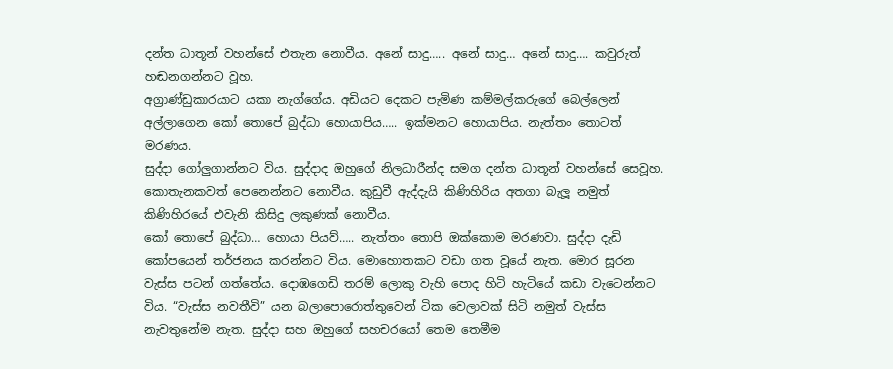දන්ත ධාතූන් වහන්සේ එතැන නොවීය. අනේ සාදු….. අනේ සාදු… අනේ සාදු…. කවුරුත් හඬනගන්නට වූහ.
අග්‍රාණ්‌ඩුකාරයාට යකා නැග්ගේය. අඩියට දෙකට පැමිණ කම්මල්කරුගේ බෙල්ලෙන් අල්ලාගෙන කෝ තොපේ බුද්ධා හොයාපිය….. ඉක්‌මනට හොයාපිය. නැත්තං තොටත් මරණය.
සුද්දා ගෝලුගාන්නට විය. සුද්දාද ඔහුගේ නිලධාරීන්ද සමග දන්ත ධාතූන් වහන්සේ සෙවූහ. කොතැනකවත් පෙනෙන්නට නොවීය. කුඩුවී ඇද්දැයි කිණිහිරිය අතගා බැලූ නමුත් කිණිහිරයේ එවැනි කිසිදු ලකුණක්‌ නොවීය.
කෝ තොපේ බුද්ධා… හොයා පියව්….. නැත්තං තොපි ඔක්‌කොම මරණවා. සුද්දා දැඩි කෝපයෙන් තර්ජනය කරන්නට විය. මොහොතකට වඩා ගත වූයේ නැත. මොර සූරන වැස්‌ස පටන් ගත්තේය. දොඹගෙඩි තරම් ලොකු වැහි පොද හිටි හැටියේ කඩා වැටෙන්නට විය. “වැස්‌ස නවතීවි” යන බලාපොරොත්තුවෙන් ටික වෙලාවක්‌ සිටි නමුත් වැස්‌ස නැවතුනේම නැත. සුද්දා සහ ඔහුගේ සහචරයෝ තෙම තෙමීම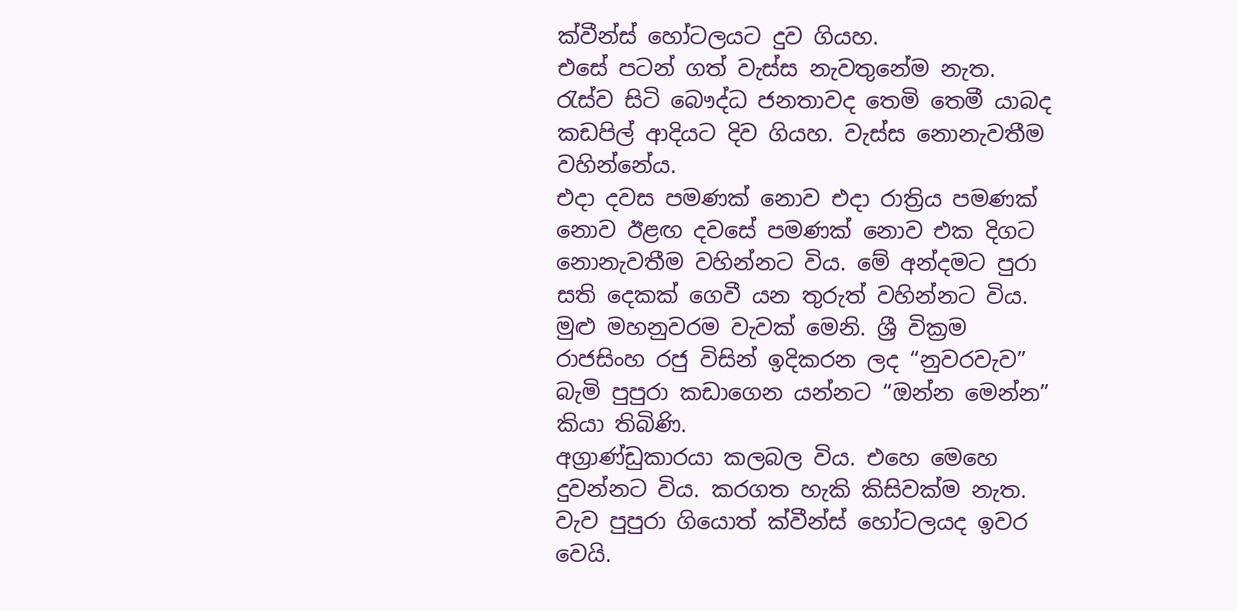ක්‌වීන්ස්‌ හෝටලයට දුව ගියහ.
එසේ පටන් ගත් වැස්‌ස නැවතුනේම නැත. රැස්‌ව සිටි බෞද්ධ ජනතාවද තෙමි තෙමී යාබද කඩපිල් ආදියට දිව ගියහ. වැස්‌ස නොනැවතීම වහින්නේය.
එදා දවස පමණක්‌ නොව එදා රාත්‍රිය පමණක්‌ නොව ඊළඟ දවසේ පමණක්‌ නොව එක දිගට නොනැවතීම වහින්නට විය. මේ අන්දමට පුරා සති දෙකක්‌ ගෙවී යන තුරුත් වහින්නට විය.
මුළු මහනුවරම වැවක්‌ මෙනි. ශ්‍රී වික්‍රම රාජසිංහ රජු විසින් ඉදිකරන ලද “නුවරවැව” බැමි පුපුරා කඩාගෙන යන්නට “ඔන්න මෙන්න” කියා තිබිණි.
අග්‍රාණ්‌ඩුකාරයා කලබල විය. එහෙ මෙහෙ දුවන්නට විය. කරගත හැකි කිසිවක්‌ම නැත. වැව පුපුරා ගියොත් ක්‌වීන්ස්‌ හෝටලයද ඉවර වෙයි.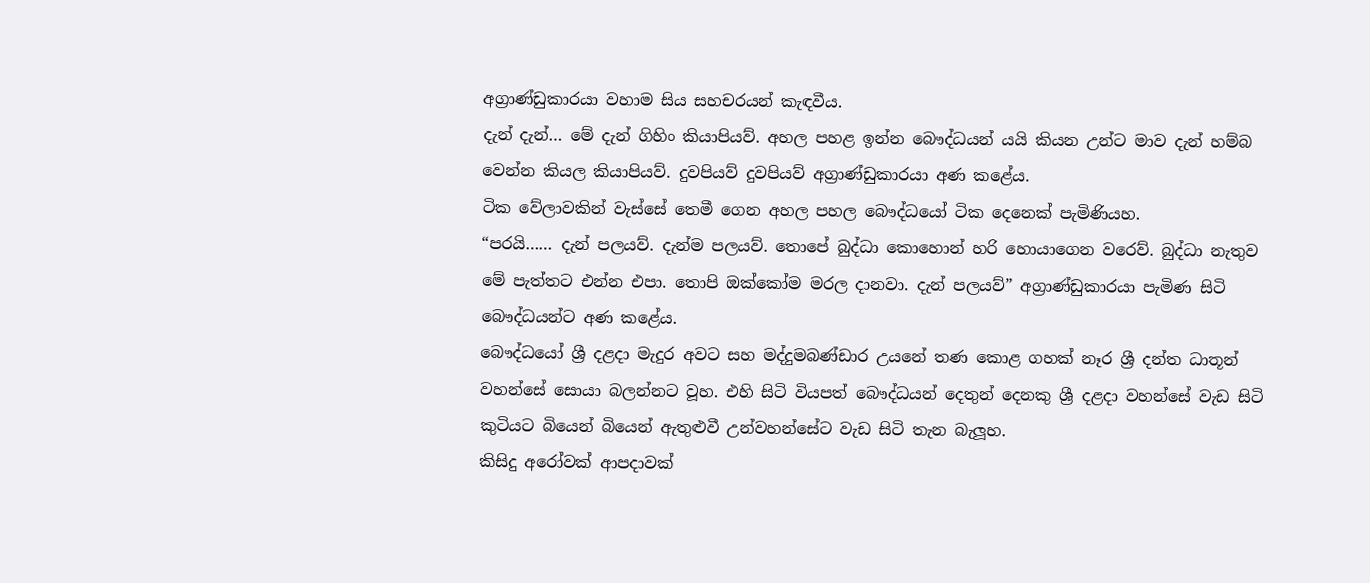අග්‍රාණ්‌ඩුකාරයා වහාම සිය සහචරයන් කැඳවීය.
දැන් දැන්… මේ දැන් ගිහිං කියාපියව්. අහල පහළ ඉන්න බෞද්ධයන් යයි කියන උන්ට මාව දැන් හම්බ වෙන්න කියල කියාපියව්. දුවපියව් දුවපියව් අග්‍රාණ්‌ඩුකාරයා අණ කළේය.
ටික වේලාවකින් වැස්‌සේ තෙමී ගෙන අහල පහල බෞද්ධයෝ ටික දෙනෙක්‌ පැමිණියහ.
“පරයි…… දැන් පලයව්. දැන්ම පලයව්. තොපේ බුද්ධා කොහොන් හරි හොයාගෙන වරෙව්. බුද්ධා නැතුව මේ පැත්තට එන්න එපා. තොපි ඔක්‌කෝම මරල දානවා. දැන් පලයව්” අග්‍රාණ්‌ඩුකාරයා පැමිණ සිටි බෞද්ධයන්ට අණ කළේය.
බෞද්ධයෝ ශ්‍රී දළදා මැදුර අවට සහ මද්දුමබණ්‌ඩාර උයනේ තණ කොළ ගහක්‌ නෑර ශ්‍රී දන්ත ධාතූන් වහන්සේ සොයා බලන්නට වූහ. එහි සිටි වියපත් බෞද්ධයන් දෙතුන් දෙනකු ශ්‍රී දළදා වහන්සේ වැඩ සිටි කුටියට බියෙන් බියෙන් ඇතුළුවී උන්වහන්සේට වැඩ සිටි තැන බැලූහ.
කිසිදු අරෝවක්‌ ආපදාවක්‌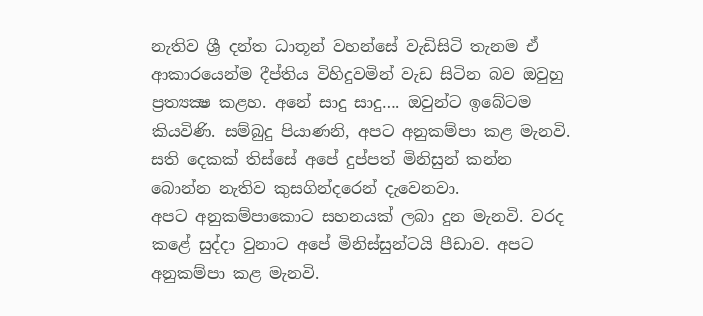නැතිව ශ්‍රී දන්ත ධාතූන් වහන්සේ වැඩිසිටි තැනම ඒ ආකාරයෙන්ම දීප්තිය විහිදුවමින් වැඩ සිටින බව ඔවුහු ප්‍රත්‍යක්‍ෂ කළහ. අනේ සාදු සාදු…. ඔවුන්ට ඉබේටම කියවිණි. සම්බුදු පියාණනි, අපට අනුකම්පා කළ මැනවි. සති දෙකක්‌ තිස්‌සේ අපේ දුප්පත් මිනිසුන් කන්න බොන්න නැතිව කුසගින්දරෙන් දැවෙනවා.
අපට අනුකම්පාකොට සහනයක්‌ ලබා දුන මැනවි. වරද කළේ සුද්දා වුනාට අපේ මිනිස්‌සුන්ටයි පීඩාව. අපට අනුකම්පා කළ මැනවි.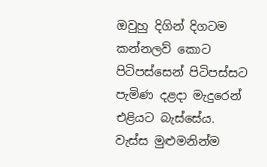ඔවුහු දිගින් දිගටම කන්නලව් කොට පිටිපස්‌සෙන් පිටිපස්‌සට පැමිණ දළදා මැදුරෙන් එළියට බැස්‌සේය.
වැස්‌ස මුළුමනින්ම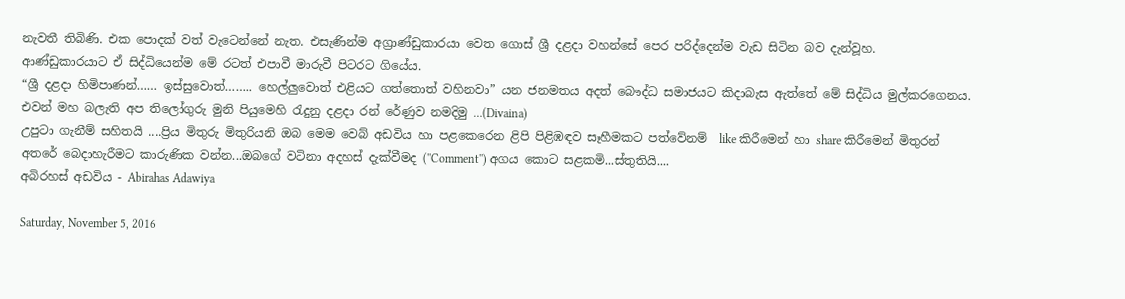නැවතී තිබිණි. එක පොදක්‌ වත් වැටෙන්නේ නැත. එසැණින්ම අග්‍රාණ්‌ඩුකාරයා වෙත ගොස්‌ ශ්‍රී දළදා වහන්සේ පෙර පරිද්දෙන්ම වැඩ සිටින බව දැන්වූහ.
ආණ්‌ඩුකාරයාට ඒ සිද්ධියෙන්ම මේ රටත් එපාවී මාරුවී පිටරට ගියේය.
“ශ්‍රී දළදා හිමිපාණන්…… ඉස්‌සුවොත්…….. හෙල්ලුවොත් එළියට ගත්තොත් වහිනවා” යන ජනමතය අදත් බෞද්ධ සමාජයට කිදාබැස ඇත්තේ මේ සිද්ධිය මුල්කරගෙනය.
එවන් මහ බලැති අප තිලෝගුරු මුනි පියුමෙහි රැදුනු දළදා රන් රේණුව නමදිමු …(Divaina)
උපුටා ගැනීම් සහිතයි ....ප්‍රිය මිතුරු මිතුරියනි ඔබ මෙම වෙබ් අඩවිය හා පළකෙරෙන ළිපි පිළිඹඳව සෑහීමකට පත්වේනම්  like කිරීමෙන් හා share කිරීමෙන් මිතුරන් අතරේ බෙදාහැරීමට කාරුණික වන්න...ඔබගේ වටිනා අදහස් දැක්වීමද (''Comment'') අගය කොට සළකමි...ස්තුතියි....
අබිරහස් අඩවිය - Abirahas Adawiya

Saturday, November 5, 2016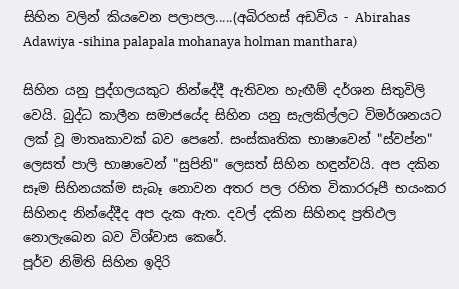සිහින වලින් කියවෙන පලාපල.....(අබිරහස් අඩවිය - Abirahas Adawiya -sihina palapala mohanaya holman manthara)

සිහින යනු පුද්ගලයකුට නින්දේදී ඇතිවන හැඟීම් දර්ශන සිතුවිලි වෙයි. බුද්ධ කාලීන සමාජයේද සිහින යනු සැලකිල්ලට විමර්ශනයට ලක්‌ වූ මාතෘකාවක්‌ බව පෙනේ. සංස්‌කෘතික භාෂාවෙන් "ස්‌වප්න" ලෙසත් පාලි භාෂාවෙන් "සුපිනි" ලෙසත් සිහින හඳුන්වයි. අප දකින සෑම සිහිනයක්‌ම සැබෑ නොවන අතර පල රහිත විකාරරූපී භයංකර සිහිනද නින්දේදීද අප දැක ඇත. දවල් දකින සිහිනද ප්‍රතිඵල නොලැබෙන බව විශ්වාස කෙරේ.
පූර්ව නිමිති සිහින ඉදිරි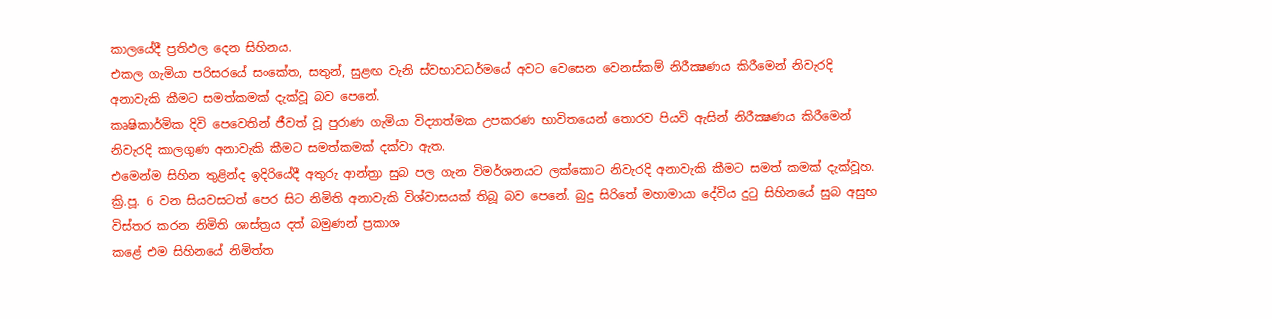කාලයේදී ප්‍රතිඵල දෙන සිහිනය.
එකල ගැමියා පරිසරයේ සංකේත, සතුන්, සුළඟ වැනි ස්‌වභාවධර්මයේ අවට වෙසෙන වෙනස්‌කම් නිරීක්‍ෂණය කිරීමෙන් නිවැරදි අනාවැකි කීමට සමත්කමක්‌ දැක්‌වූ බව පෙනේ.
කෘෂිකාර්මික දිවි පෙවෙතින් ජීවත් වූ පුරාණ ගැමියා විද්‍යාත්මක උපකරණ භාවිතයෙන් තොරව පියවි ඇසින් නිරීක්‍ෂණය කිරීමෙන් නිවැරදි කාලගුණ අනාවැකි කීමට සමත්කමක්‌ දක්‌වා ඇත.
එමෙන්ම සිහින තුළින්ද ඉදිරියේදී අතුරු ආන්ත්‍රා සුබ පල ගැන විමර්ශනයට ලක්‌කොට නිවැරදි අනාවැකි කීමට සමත් කමක්‌ දැක්‌වූහ.
ක්‍රි.පූ. 6 වන සියවසටත් පෙර සිට නිමිති අනාවැකි විශ්වාසයක්‌ තිබූ බව පෙනේ. බුදු සිරිතේ මහාමායා දේවිය දුටු සිහිනයේ සුබ අසුභ විස්‌තර කරන නිමිති ශාස්‌ත්‍රය දත් බමුණන් ප්‍රකාශ
කළේ එම සිහිනයේ නිමිත්ත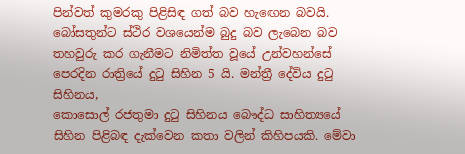පින්වත් කුමරකු පිළිසිඳ ගත් බව හැඟෙන බවයි. බෝසතුන්ට ස්‌ථිර වශයෙන්ම බුදු බව ලැබෙන බව තහවුරු කර ගැනීමට නිමිත්ත වූයේ උන්වහන්සේ පෙරදින රාත්‍රියේ දුටු සිහින 5 යි. මන්ත්‍රී දේවිය දුටු සිහිනය,
කොසොල් රජතුමා දුටු සිහිනය බෞද්ධ සාහිත්‍යයේ සිහින පිළිබඳ දැක්‌වෙන කතා වලින් කිහිපයකි. මේවා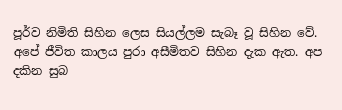පූර්ව නිමිති සිහින ලෙස සියල්ලම සැබෑ වූ සිහින වේ.
අපේ ජීවිත කාලය පුරා අසීමිතව සිහින දැක ඇත. අප දකින සුබ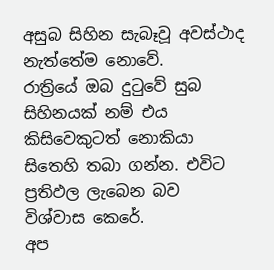අසුබ සිහින සැබෑවූ අවස්‌ථාද නැත්තේම නොවේ.
රාත්‍රියේ ඔබ දුටුවේ සුබ සිහිනයක්‌ නම් එය කිසිවෙකුටත් නොකියා සිතෙහි තබා ගන්න. එවිට ප්‍රතිඵල ලැබෙන බව විශ්වාස කෙරේ.
අප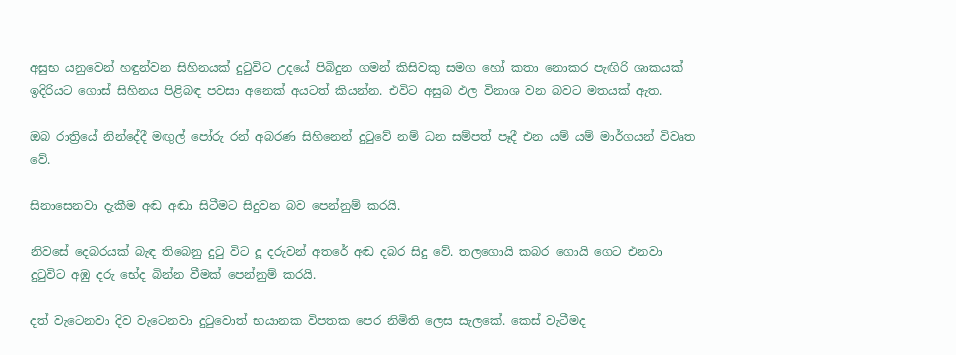අසුභ යනුවෙන් හඳුන්වන සිහිනයක්‌ දුටුවිට උදයේ පිබිදුන ගමන් කිසිවකු සමග හෝ කතා නොකර පැඟිරි ශාකයක්‌ ඉදිරියට ගොස්‌ සිහිනය පිළිබඳ පවසා අනෙක්‌ අයටත් කියන්න. එවිට අසුබ ඵල විනාශ වන බවට මතයක්‌ ඇත.

ඔබ රාත්‍රියේ නින්දේදී මඟුල් පෝරු රන් අබරණ සිහිනෙන් දුටුවේ නම් ධන සම්පත් පෑදී එන යම් යම් මාර්ගයන් විවෘත වේ.

සිනාසෙනවා දැකීම අඬ අඬා සිටීමට සිදුවන බව පෙන්නුම් කරයි.

නිවසේ දෙබරයක්‌ බැඳ තිබෙනු දුටු විට දූ දරුවන් අතරේ අඬ දබර සිදු වේ. තලගොයි කබර ගොයි ගෙට එනවා දුටුවිට අඹු දරු භේද බින්න වීමක්‌ පෙන්නුම් කරයි.

දත් වැටෙනවා දිව වැටෙනවා දුටුවොත් භයානක විපතක පෙර නිමිති ලෙස සැලකේ. කෙස්‌ වැටීමද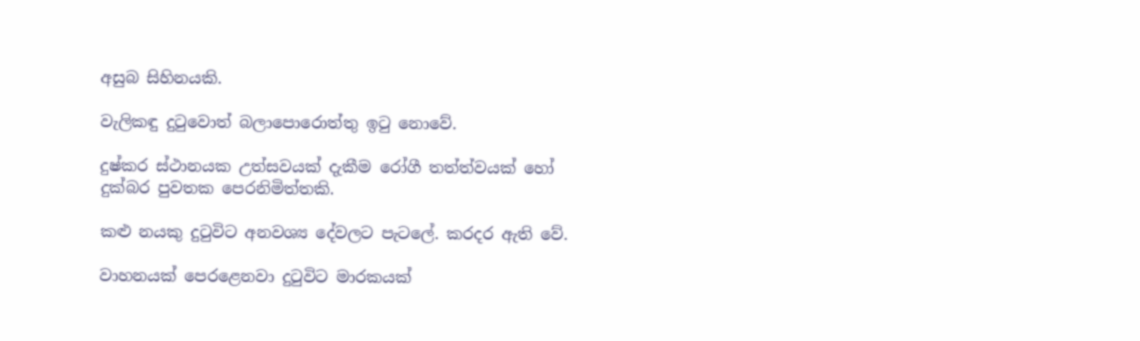අසුබ සිහිනයකි.

වැලිකඳු දුටුවොත් බලාපොරොත්තු ඉටු නොවේ.

දුෂ්කර ස්‌ථානයක උත්සවයක්‌ දැකීම රෝගී තත්ත්වයක්‌ හෝ දුක්‌බර පුවතක පෙරනිමිත්තකි.

කළු නයකු දුටුවිට අනවශ්‍ය දේවලට පැටලේ. කරදර ඇති වේ.

වාහනයක්‌ පෙරළෙනවා දුටුවිට මාරකයක්‌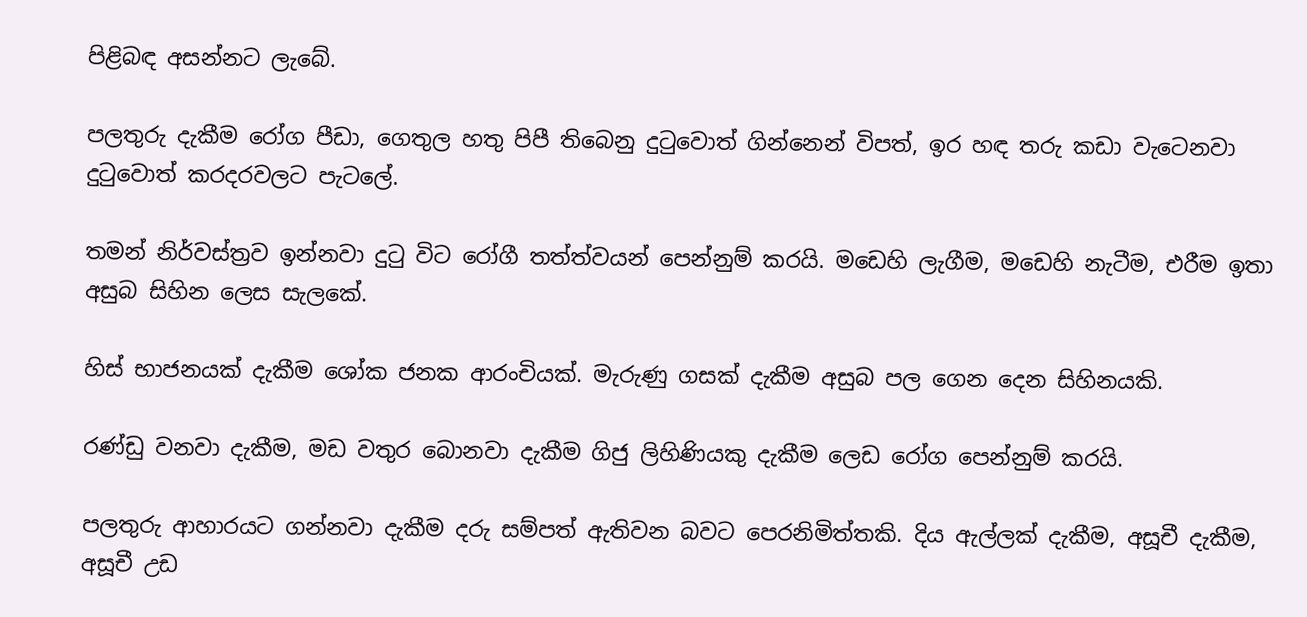පිළිබඳ අසන්නට ලැබේ.

පලතුරු දැකීම රෝග පීඩා, ගෙතුල හතු පිපී තිබෙනු දුටුවොත් ගින්නෙන් විපත්, ඉර හඳ තරු කඩා වැටෙනවා දුටුවොත් කරදරවලට පැටලේ.

තමන් නිර්වස්‌ත්‍රව ඉන්නවා දුටු විට රෝගී තත්ත්වයන් පෙන්නුම් කරයි. මඩෙහි ලැගීම, මඩෙහි නැටීම, එරීම ඉතා අසුබ සිහින ලෙස සැලකේ.

හිස්‌ භාජනයක්‌ දැකීම ශෝක ජනක ආරංචියක්‌. මැරුණු ගසක්‌ දැකීම අසුබ පල ගෙන දෙන සිහිනයකි.

රණ්‌ඩු වනවා දැකීම, මඩ වතුර බොනවා දැකීම ගිජු ලිහිණියකු දැකීම ලෙඩ රෝග පෙන්නුම් කරයි.

පලතුරු ආහාරයට ගන්නවා දැකීම දරු සම්පත් ඇතිවන බවට පෙරනිමිත්තකි. දිය ඇල්ලක්‌ දැකීම, අසූචී දැකීම, අසූචී උඩ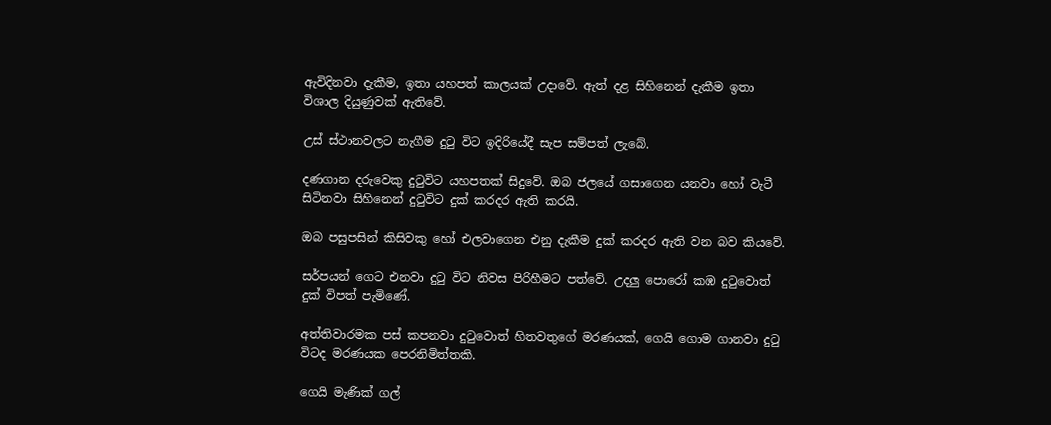ඇවිදිනවා දැකීම, ඉතා යහපත් කාලයක්‌ උදාවේ. ඇත් දළ සිහිනෙන් දැකීම ඉතා විශාල දියුණුවක්‌ ඇතිවේ.

උස්‌ ස්‌ථානවලට නැගීම දුටු විට ඉදිරියේදී සැප සම්පත් ලැබේ.

දණගාන දරුවෙකු දුටුවිට යහපතක්‌ සිදුවේ. ඔබ ජලයේ ගසාගෙන යනවා හෝ වැටී සිටිනවා සිහිනෙන් දුටුවිට දුක්‌ කරදර ඇති කරයි.

ඔබ පසුපසින් කිසිවකු හෝ එලවාගෙන එනු දැකීම දුක්‌ කරදර ඇති වන බව කියවේ.

සර්පයන් ගෙට එනවා දුටු විට නිවස පිරිහීමට පත්වේ. උදලු පොරෝ කඹ දුටුවොත් දුක්‌ විපත් පැමිණේ.

අත්තිවාරමක පස්‌ කපනවා දුටුවොත් හිතවතුගේ මරණයක්‌, ගෙයි ගොම ගානවා දුටු විටද මරණයක පෙරනිමිත්තකි.

ගෙයි මැණික්‌ ගල්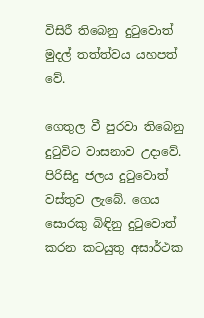විසිරී තිබෙනු දුටුවොත් මුදල් තත්ත්වය යහපත් වේ.

ගෙතුල වී පුරවා තිබෙනු දුටුවිට වාසනාව උදාවේ. පිරිසිදු ජලය දුටුවොත් වස්‌තුව ලැබේ. ගෙය සොරකු බිඳිනු දුටුවොත් කරන කටයුතු අසාර්ථක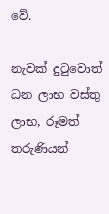වේ.

නැවක්‌ දුටුවොත් ධන ලාභ වස්‌තු ලාභ, රූමත් තරුණියන්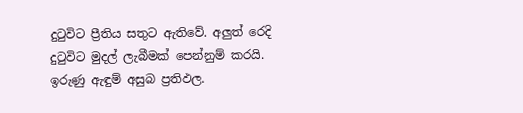දුටුවිට ප්‍රීතිය සතුට ඇතිවේ. අලුත් රෙදි දුටුවිට මුදල් ලැබීමක්‌ පෙන්නුම් කරයි. ඉරුණු ඇඳුම් අසුබ ප්‍රතිඵල.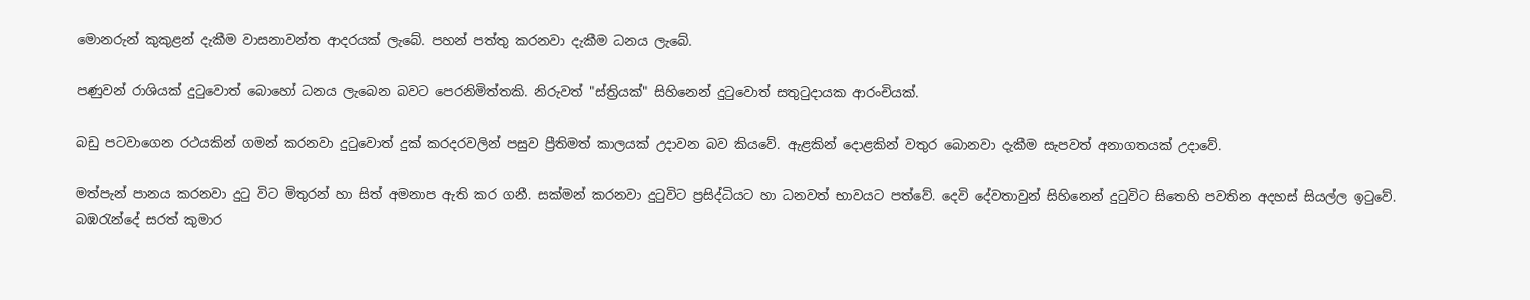මොනරුන් කුකුළන් දැකීම වාසනාවන්ත ආදරයක්‌ ලැබේ. පහන් පත්තු කරනවා දැකීම ධනය ලැබේ.

පණුවන් රාශියක්‌ දුටුවොත් බොහෝ ධනය ලැබෙන බවට පෙරනිමිත්තකි. නිරුවත් "ස්‌ත්‍රියක්‌" සිහිනෙන් දුටුවොත් සතුටුදායක ආරංචියක්‌.

බඩු පටවාගෙන රථයකින් ගමන් කරනවා දුටුවොත් දුක්‌ කරදරවලින් පසුව ප්‍රීතිමත් කාලයක්‌ උදාවන බව කියවේ. ඇළකින් දොළකින් වතුර බොනවා දැකීම සැපවත් අනාගතයක්‌ උදාවේ.

මත්පැන් පානය කරනවා දුටු විට මිතුරන් හා සිත් අමනාප ඇති කර ගනී. සක්‌මන් කරනවා දුටුවිට ප්‍රසිද්ධියට හා ධනවත් භාවයට පත්වේ. දෙවි දේවතාවුන් සිහිනෙන් දුටුවිට සිතෙහි පවතින අදහස්‌ සියල්ල ඉටුවේ.
බඹරැන්දේ සරත් කුමාර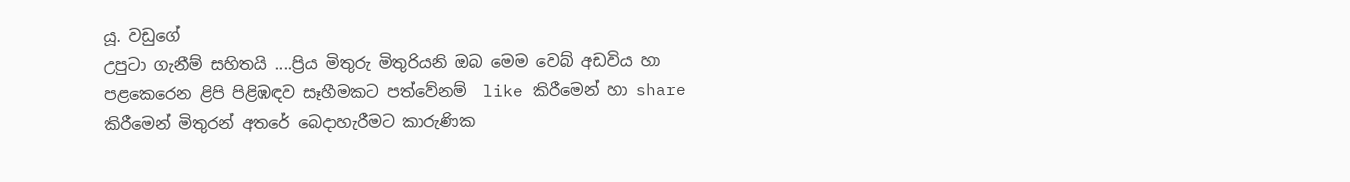යූ. වඩුගේ
උපුටා ගැනීම් සහිතයි ....ප්‍රිය මිතුරු මිතුරියනි ඔබ මෙම වෙබ් අඩවිය හා පළකෙරෙන ළිපි පිළිඹඳව සෑහීමකට පත්වේනම්  like කිරීමෙන් හා share කිරීමෙන් මිතුරන් අතරේ බෙදාහැරීමට කාරුණික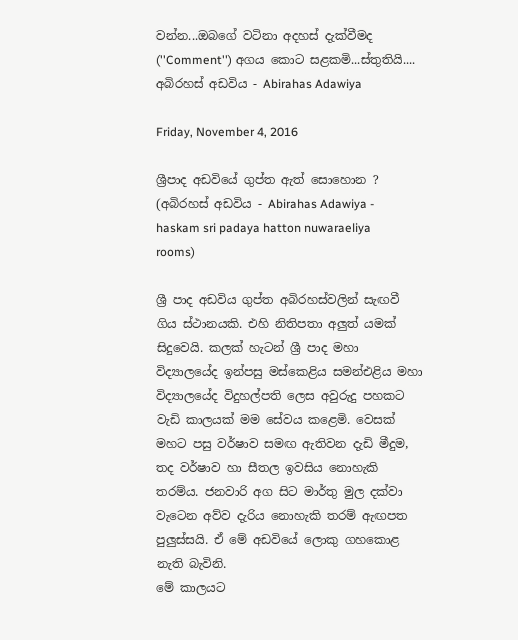වන්න...ඔබගේ වටිනා අදහස් දැක්වීමද (''Comment'') අගය කොට සළකමි...ස්තුතියි....
අබිරහස් අඩවිය - Abirahas Adawiya

Friday, November 4, 2016

ශ්‍රීපාද අඩවියේ ගුප්ත ඇත් සොහොන ? (අබිරහස් අඩවිය - Abirahas Adawiya - haskam sri padaya hatton nuwaraeliya rooms)

ශ්‍රී පාද අඩවිය ගුප්ත අබිරහස්වලින් සැඟවී ගිය ස්ථානයකි. එහි නිතිපතා අලුත් යමක් සිදුවෙයි. කලක් හැටන් ශ්‍රී පාද මහා විද්‍යාලයේද ඉන්පසු මස්කෙළිය සමන්එළිය මහා විද්‍යාලයේද විදුහල්පති ලෙස අවුරුදු පහකට වැඩි කාලයක් මම සේවය කළෙමි. වෙසක් මහට පසු වර්ෂාව සමඟ ඇතිවන දැඩි මීදුම, තද වර්ෂාව හා සීතල ඉවසිය නොහැකි තරම්ය. ජනවාරි අග සිට මාර්තු මුල දක්වා වැටෙන අව්ව දැරිය නොහැකි තරම් ඇඟපත පුලුස්සයි. ඒ මේ අඩවියේ ලොකු ගහකොළ නැති බැවිනි.
මේ කාලයට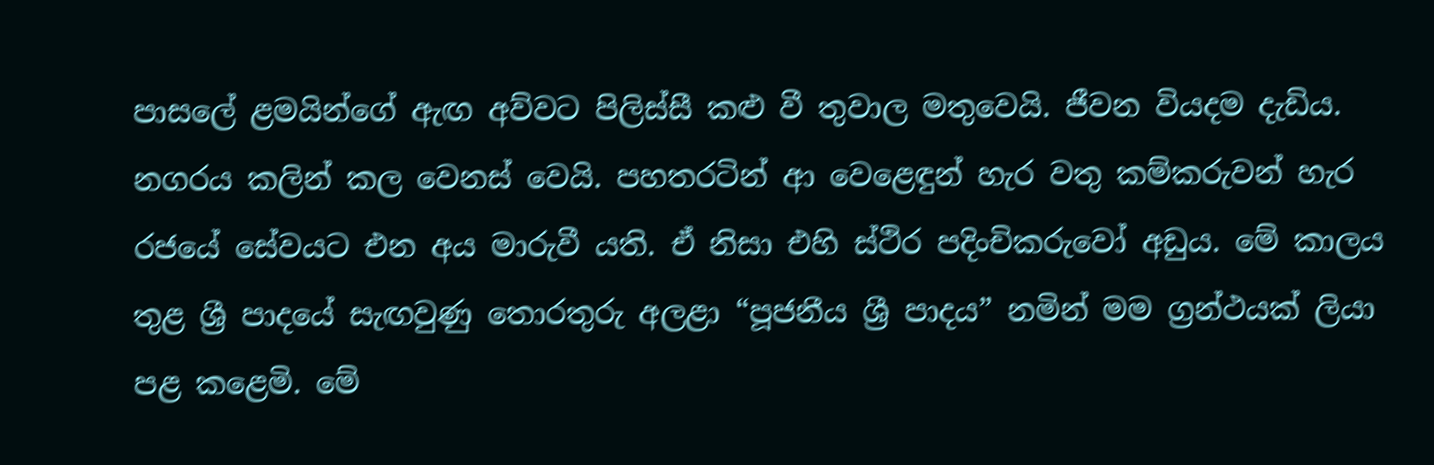පාසලේ ළමයින්ගේ ඇඟ අව්වට පිලිස්සී කළු වී තුවාල මතුවෙයි. ජීවන වියදම දැඩිය. නගරය කලින් කල වෙනස් වෙයි. පහතරටින් ආ වෙළෙඳුන් හැර වතු කම්කරුවන් හැර රජයේ සේවයට එන අය මාරුවී යති. ඒ නිසා එහි ස්ථිර පදිංචිකරුවෝ අඩුය. මේ කාලය තුළ ශ්‍රී පාදයේ සැඟවුණු තොරතුරු අලළා “පූජනීය ශ්‍රී පාදය” නමින් මම ග්‍රන්ථයක් ලියා පළ කළෙමි. මේ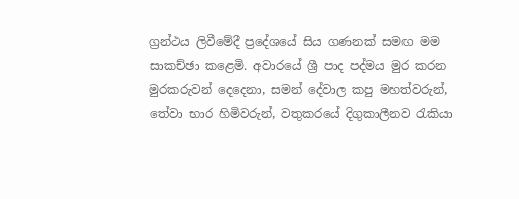ග්‍රන්ථය ලිවීමේදී ප්‍රදේශයේ සිය ගණනක් සමඟ මම සාකච්ඡා කළෙමි. අවාරයේ ශ්‍රී පාද පද්මය මුර කරන මුරකරුවන් දෙදෙනා, සමන් දේවාල කපු මහත්වරුන්, තේවා භාර හිමිවරුන්, වතුකරයේ දිගුකාලීනව රැකියා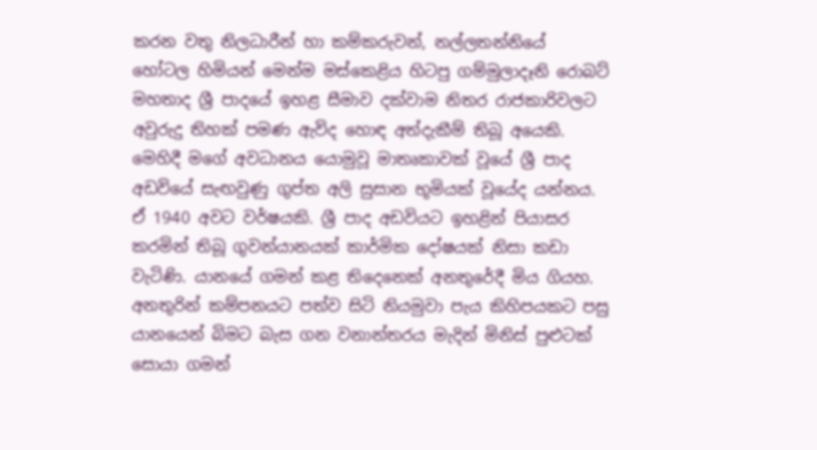කරන වතු නිලධාරීන් හා කම්කරුවන්, නල්ලතන්නියේ හෝටල හිමියන් මෙන්ම මස්කෙළිය හිටපු ගම්මුලාදෑනි රොබට් මහතාද ශ්‍රී පාදයේ ඉහළ සීමාව දක්වාම නිතර රාජකාරිවලට අවුරුදු තිහක් පමණ ඇවිද හොඳ අත්දැකීම් තිබූ අයෙකි. මෙහිදී මගේ අවධානය යොමුවූ මාතෘකාවක් වූයේ ශ්‍රී පාද අඩවියේ සැඟවුණු ගුප්ත අලි සුසාන භූමියක් වූයේද යන්නය.
ඒ 1940 අවට වර්ෂයකි. ශ්‍රී පාද අඩවියට ඉහළින් පියාසර කරමින් තිබූ ගුවන්යානයක් කාර්මික දෝෂයක් නිසා කඩා වැටිණි. යානයේ ගමන් කළ තිදෙනෙක් අනතුරේදී මිය ගියහ. අනතුරින් කම්පනයට පත්ව සිටි නියමුවා පැය කිහිපයකට පසු යානයෙන් බිමට බැස ගන වනාන්තරය මැදින් මිනිස් පුළුටක් සොයා ගමන්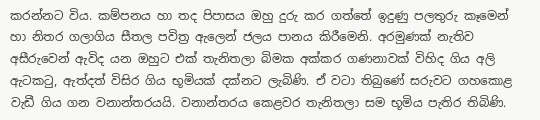කරන්නට විය. කම්පනය හා තද පිපාසය ඔහු දුරු කර ගත්තේ ඉදුණු පලතුරු කෑමෙන් හා නිතර ගලාගිය සීතල පවිත්‍ර ඇලෙන් ජලය පානය කිරීමෙනි. අරමුණක් නැතිව අසීරුවෙන් ඇවිද යන ඔහුට එක් තැනිතලා බිමක අක්කර ගණනාවක් විහිද ගිය අලි ඇටකටු, ඇත්දත් විසිර ගිය භූමියක් දක්නට ලැබිණි. ඒ වටා තිබුණේ සරුවට ගහකොළ වැඩී ගිය ගන වනාන්තරයයි. වනාන්තරය කෙළවර තැනිතලා සම භූමිය පැතිර තිබිණි.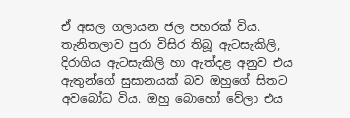ඒ අසල ගලායන ජල පහරක් විය.
තැනිතලාව පුරා විසිර තිබූ ඇටසැකිලි, දිරාගිය ඇටසැකිලි හා ඇත්දළ අනුව එය ඇතුන්ගේ සුසානයක් බව ඔහුගේ සිතට අවබෝධ විය. ඔහු බොහෝ වේලා එය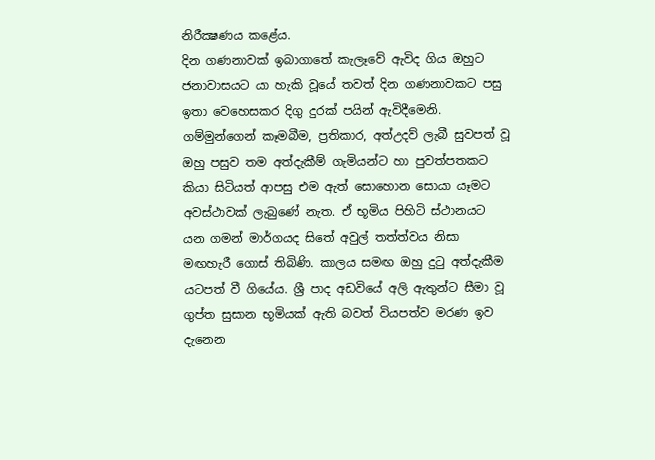නිරීක්‍ෂණය කළේය.
දින ගණනාවක් ඉබාගාතේ කැලෑවේ ඇවිද ගිය ඔහුට ජනාවාසයට යා හැකි වූයේ තවත් දින ගණනාවකට පසු ඉතා වෙහෙසකර දිගු දුරක් පයින් ඇවිදීමෙනි. ගම්මුන්ගෙන් කෑමබීම, ප්‍රතිකාර, අත්උදව් ලැබී සුවපත් වූ ඔහු පසුව තම අත්දැකීම් ගැමියන්ට හා පුවත්පතකට කියා සිටියත් ආපසු එම ඇත් සොහොන සොයා යෑමට අවස්ථාවක් ලැබුණේ නැත. ඒ භූමිය පිහිටි ස්ථානයට යන ගමන් මාර්ගයද සිතේ අවුල් තත්ත්වය නිසා මඟහැරී ගොස් තිබිණි. කාලය සමඟ ඔහු දුටු අත්දැකීම යටපත් වී ගියේය. ශ්‍රී පාද අඩවියේ අලි ඇතුන්ට සීමා වූ ගුප්ත සුසාන භූමියක් ඇති බවත් වියපත්ව මරණ ඉව දැනෙන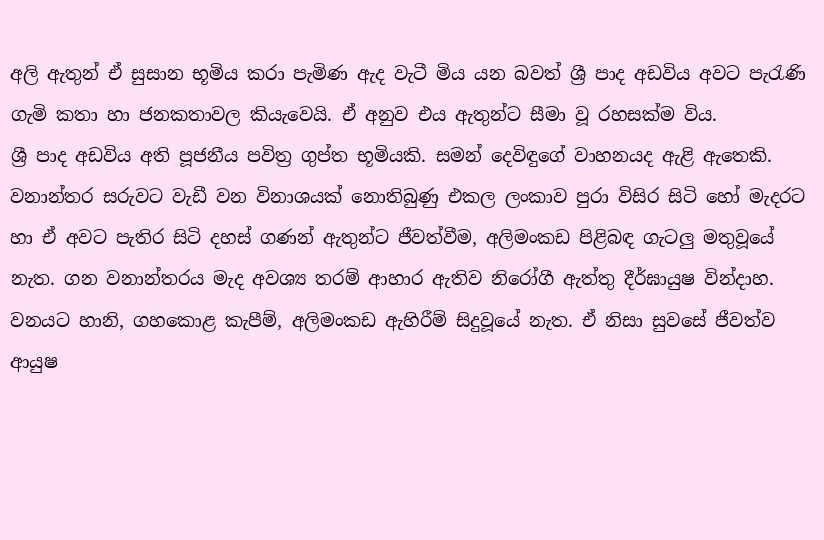අලි ඇතුන් ඒ සුසාන භූමිය කරා පැමිණ ඇද වැටී මිය යන බවත් ශ්‍රී පාද අඩවිය අවට පැරැණි ගැමි කතා හා ජනකතාවල කියැවෙයි. ඒ අනුව එය ඇතුන්ට සීමා වූ රහසක්ම විය.
ශ්‍රී පාද අඩවිය අති පූජනීය පවිත්‍ර ගුප්ත භූමියකි. සමන් දෙවිඳුගේ වාහනයද ඇළි ඇතෙකි. වනාන්තර සරුවට වැඩී වන විනාශයක් නොතිබුණු එකල ලංකාව පුරා විසිර සිටි හෝ මැදරට හා ඒ අවට පැතිර සිටි දහස් ගණන් ඇතුන්ට ජීවත්වීම, අලිමංකඩ පිළිබඳ ගැටලු මතුවූයේ නැත. ගන වනාන්තරය මැද අවශ්‍ය තරම් ආහාර ඇතිව නිරෝගී ඇත්තු දීර්ඝායුෂ වින්දාහ. වනයට හානි, ගහකොළ කැපීම්, අලිමංකඩ ඇහිරීම් සිදුවූයේ නැත. ඒ නිසා සුවසේ ජීවත්ව ආයුෂ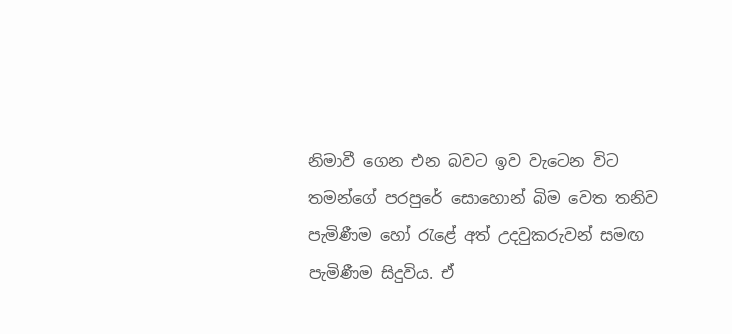නිමාවී ගෙන එන බවට ඉව වැටෙන විට තමන්ගේ පරපුරේ සොහොන් බිම වෙත තනිව පැමිණීම හෝ රැළේ අත් උදවුකරුවන් සමඟ පැමිණීම සිදුවිය. ඒ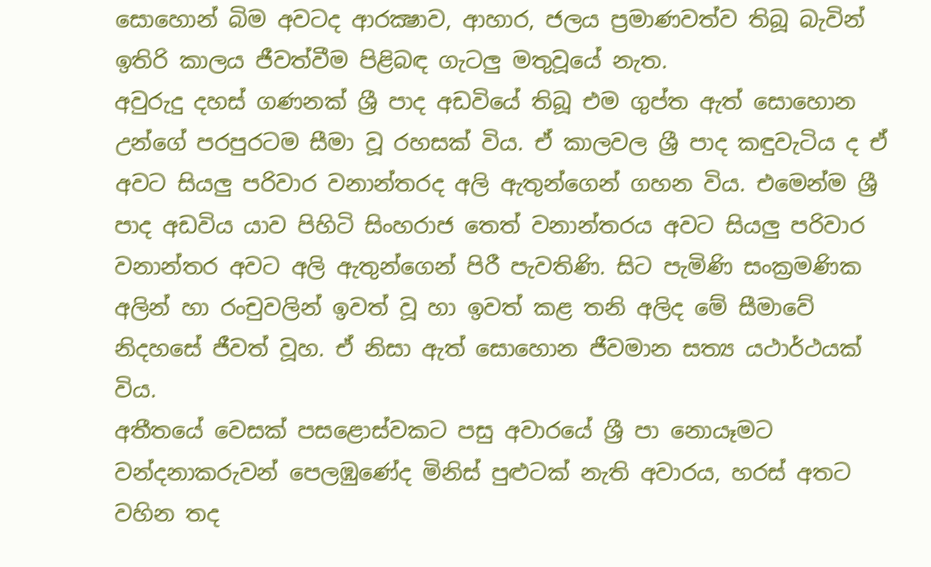සොහොන් බිම අවටද ආරක්‍ෂාව, ආහාර, ජලය ප්‍රමාණවත්ව තිබූ බැවින් ඉතිරි කාලය ජීවත්වීම පිළිබඳ ගැටලු මතුවූයේ නැත.
අවුරුදු දහස් ගණනක් ශ්‍රී පාද අඩවියේ තිබූ එම ගුප්ත ඇත් සොහොන උන්ගේ පරපුරටම සීමා වූ රහසක් විය. ඒ කාලවල ශ්‍රී පාද කඳුවැටිය ද ඒ අවට සියලු පරිවාර වනාන්තරද අලි ඇතුන්ගෙන් ගහන විය. එමෙන්ම ශ්‍රී පාද අඩවිය යාව පිහිටි සිංහරාජ තෙත් වනාන්තරය අවට සියලු පරිවාර වනාන්තර අවට අලි ඇතුන්ගෙන් පිරී පැවතිණි. සිට පැමිණි සංක්‍රමණික අලින් හා රංචුවලින් ඉවත් වූ හා ඉවත් කළ තනි අලිද මේ සීමාවේ නිදහසේ ජීවත් වූහ. ඒ නිසා ඇත් සොහොන ජීවමාන සත්‍ය යථාර්ථයක් විය.
අතීතයේ වෙසක් පසළොස්වකට පසු අවාරයේ ශ්‍රී පා නොයෑමට වන්දනාකරුවන් පෙලඹුණේද මිනිස් පුළුටක් නැති අවාරය, හරස් අතට වහින තද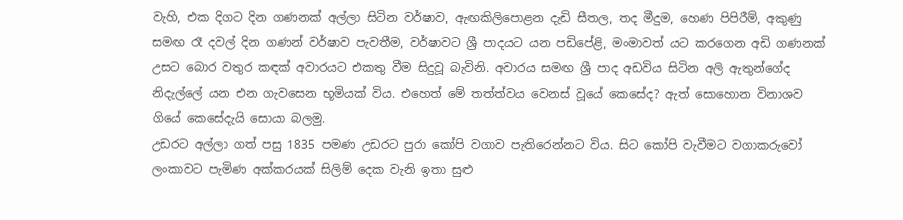වැහි, එක දිගට දින ගණනක් අල්ලා සිටින වර්ෂාව, ඇඟකිලිපොළන දැඩි සීතල, තද මීදුම, හෙණ පිපිරීම්, අකුණු සමඟ රෑ දවල් දින ගණන් වර්ෂාව පැවතීම, වර්ෂාවට ශ්‍රී පාදයට යන පඩිපේළි, මංමාවත් යට කරගෙන අඩි ගණනක් උසට බොර වතුර කඳක් අවාරයට එකතු වීම සිදුවූ බැවිනි. අවාරය සමඟ ශ්‍රී පාද අඩවිය සිටින අලි ඇතුන්ගේද නිදැල්ලේ යන එන ගැවසෙන භූමියක් විය. එහෙත් මේ තත්ත්වය වෙනස් වූයේ කෙසේද? ඇත් සොහොන විනාශව ගියේ කෙසේදැයි සොයා බලමු.
උඩරට අල්ලා ගත් පසු 1835 පමණ උඩරට පුරා කෝපි වගාව පැතිරෙන්නට විය. සිට කෝපි වැවීමට වගාකරුවෝ ලංකාවට පැමිණ අක්කරයක් සිලිම් දෙක වැනි ඉතා සුළු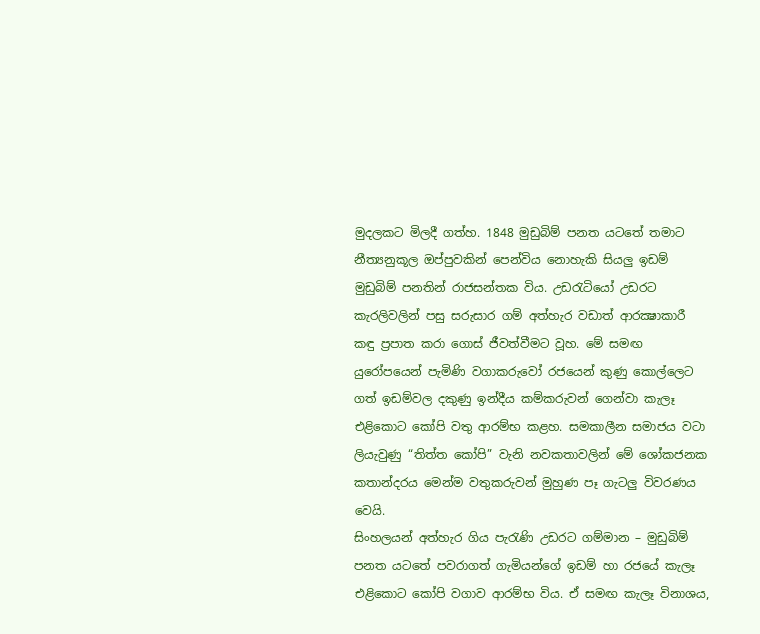මුදලකට මිලදී ගත්හ. 1848 මුඩුබිම් පනත යටතේ තමාට නීත්‍යනුකූල ඔප්පුවකින් පෙන්විය නොහැකි සියලු ඉඩම් මුඩුබිම් පනතින් රාජසන්තක විය. උඩරැටියෝ උඩරට කැරලිවලින් පසු සරුසාර ගම් අත්හැර වඩාත් ආරක්‍ෂාකාරී කඳු ප්‍රපාත කරා ගොස් ජීවත්වීමට වූහ. මේ සමඟ යුරෝපයෙන් පැමිණි වගාකරුවෝ රජයෙන් කුණු කොල්ලෙට ගත් ඉඩම්වල දකුණු ඉන්දීය කම්කරුවන් ගෙන්වා කැලෑ එළිකොට කෝපි වතු ආරම්භ කළහ. සමකාලීන සමාජය වටා ලියැවුණු “තිත්ත කෝපි” වැනි නවකතාවලින් මේ ශෝකජනක කතාන්දරය මෙන්ම වතුකරුවන් මුහුණ පෑ ගැටලු විවරණය වෙයි.
සිංහලයන් අත්හැර ගිය පැරැණි උඩරට ගම්මාන – මුඩුබිම් පනත යටතේ පවරාගත් ගැමියන්ගේ ඉඩම් හා රජයේ කැලෑ එළිකොට කෝපි වගාව ආරම්භ විය. ඒ සමඟ කැලෑ විනාශය,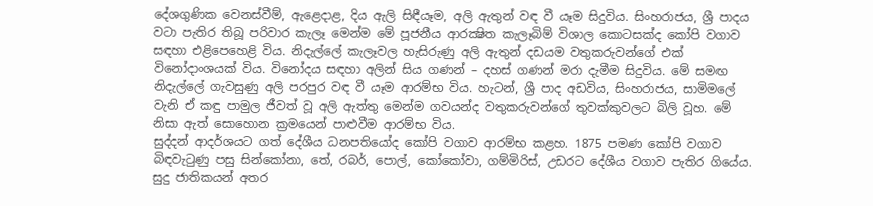දේශගුණික වෙනස්වීම්, ඇළ‍ෙදාළ, දිය ඇලි සිඳීයෑම, අලි ඇතුන් වඳ වී යෑම සිදුවිය. සිංහරාජය, ශ්‍රී පාදය වටා පැතිර තිබූ පරිවාර කැලෑ මෙන්ම මේ පූජනීය ආරක්‍ෂිත කැලෑබිම් විශාල කොටසක්ද කෝපි වගාව සඳහා එළිපෙහෙළි විය. නිදැල්ලේ කැලෑවල හැසිරුණු අලි ඇතුන් දඩයම වතුකරුවන්ගේ එක් විනෝදාංශයක් විය. විනෝදය සඳහා අලින් සිය ගණන් – දහස් ගණන් මරා දැමීම සිදුවිය. මේ සමඟ නිදැල්ලේ ගැවසුණු අලි පරපුර වඳ වී යෑම ආරම්භ විය. හැටන්, ශ්‍රී පාද අඩවිය, සිංහරාජය, සාමිමලේ වැනි ඒ කඳු පාමුල ජීවත් වූ අලි ඇත්තු මෙන්ම ගවයන්ද වතුකරුවන්ගේ තුවක්කුවලට බිලි වූහ. මේ නිසා ඇත් සොහොන ක්‍රමයෙන් පාළුවීම ආරම්භ විය.
සුද්දන් ආදර්ශයට ගත් දේශීය ධනපතියෝද කෝපි වගාව ආරම්භ කළහ. 1875 පමණ කෝපි වගාව බිඳවැටුණු පසු සින්කෝනා, තේ, රබර්, පොල්, කෝකෝවා, ගම්මිරිස්, උඩරට දේශීය වගාව පැතිර ගියේය. සුදු ජාතිකයන් අතර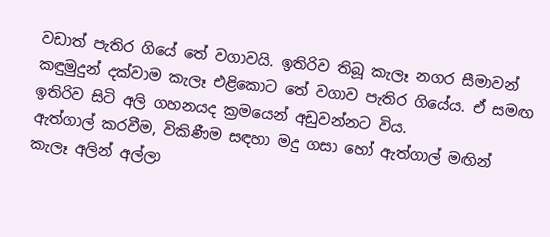වඩාත් පැතිර ගියේ තේ වගාවයි. ඉතිරිව තිබූ කැලෑ නගර සීමාවන් කඳුමුදුන් දක්වාම කැලෑ එළිකොට තේ වගාව පැතිර ගියේය. ඒ සමඟ ඉතිරිව සිටි අලි ගහනයද ක්‍රමයෙන් අඩුවන්නට විය.
ඇත්ගාල් කරවීම, විකිණීම සඳහා මදු ගසා හෝ ඇත්ගාල් මඟින් කැලෑ අලින් අල්ලා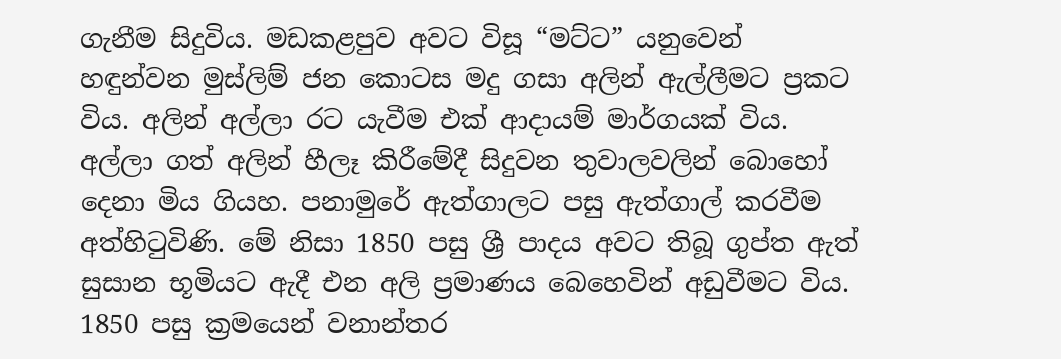ගැනීම සිදුවිය. මඩකළපුව අවට විසූ “මට්ට” යනුවෙන් හඳුන්වන මුස්ලිම් ජන කොටස මදු ගසා අලින් ඇල්ලීමට ප්‍රකට විය. අලින් අල්ලා රට යැවීම එක් ආදායම් මාර්ගයක් විය. අල්ලා ගත් අලින් හීලෑ කිරීමේදී සිදුවන තුවාලවලින් බොහෝ දෙනා මිය ගියහ. පනාමුරේ ඇත්ගාලට පසු ඇත්ගාල් කරවීම අත්හිටුවිණි. මේ නිසා 1850 පසු ශ්‍රී පාදය අවට තිබූ ගුප්ත ඇත් සුසාන භූමියට ඇදී එන අලි ප්‍රමාණය බෙහෙවින් අඩුවීමට විය.
1850 පසු ක්‍රමයෙන් වනාන්තර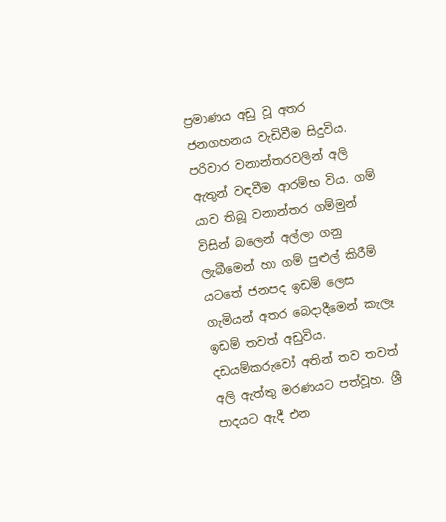ප්‍රමාණය අඩු වූ අතර ජනගහනය වැඩිවීම සිදුවිය. පරිවාර වනාන්තරවලින් අලි ඇතුන් වඳවීම ආරම්භ විය. ගම් යාව තිබූ වනාන්තර ගම්මුන් විසින් බලෙන් අල්ලා ගනු ලැබීමෙන් හා ගම් පුළුල් කිරීම් යටතේ ජනපද ඉඩම් ලෙස ගැමියන් අතර බෙදාදීමෙන් කැලෑ ඉඩම් තවත් අඩුවිය. දඩයම්කරුවෝ අතින් තව තවත් අලි ඇත්තු මරණයට පත්වූහ. ශ්‍රී පාදයට ඇදී එන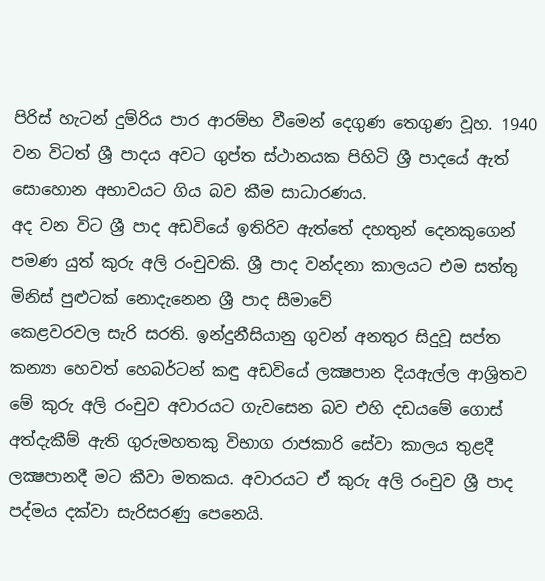පිරිස් හැටන් දුම්රිය පාර ආරම්භ වීමෙන් දෙගුණ තෙගුණ වූහ. 1940 වන විටත් ශ්‍රී පාදය අවට ගුප්ත ස්ථානයක පිහිටි ශ්‍රී පාදයේ ඇත් සොහොන අභාවයට ගිය බව කීම සාධාරණය.
අද වන විට ශ්‍රී පාද අඩවියේ ඉතිරිව ඇත්තේ දහතුන් දෙනකුගෙන් පමණ යුත් කුරු අලි රංචුවකි. ශ්‍රී පාද වන්දනා කාලයට එම සත්තු මිනිස් පුළුටක් නොදැනෙන ශ්‍රී පාද සීමාවේ
කෙළවරවල සැරි සරති. ඉන්දුනීසියානු ගුවන් අනතුර සිදුවූ සප්ත කන්‍යා හෙවත් හෙබර්ටන් කඳු අඩවියේ ලක්‍ෂපාන දියඇල්ල ආශ්‍රිතව මේ කුරු අලි රංචුව අවාරයට ගැවසෙන බව එහි දඩයමේ ගොස් අත්දැකීම් ඇති ගුරුමහතකු විභාග රාජකාරි සේවා කාලය තුළදී ලක්‍ෂපානදී මට කීවා මතකය. අවාරයට ඒ කුරු අලි රංචුව ශ්‍රී පාද පද්මය දක්වා සැරිසරණු පෙනෙයි.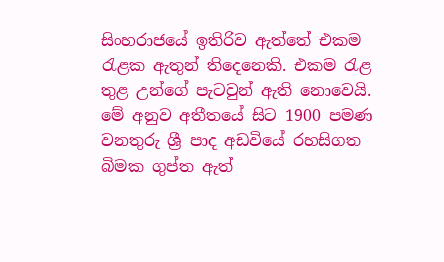සිංහරාජයේ ඉතිරිව ඇත්තේ එකම රැළක ඇතුන් තිදෙනෙකි. එකම රැළ තුළ උන්ගේ පැටවුන් ඇති නොවෙයි. මේ අනුව අතීතයේ සිට 1900 පමණ වනතුරු ශ්‍රී පාද අඩවියේ රහසිගත බිමක ගුප්ත ඇත්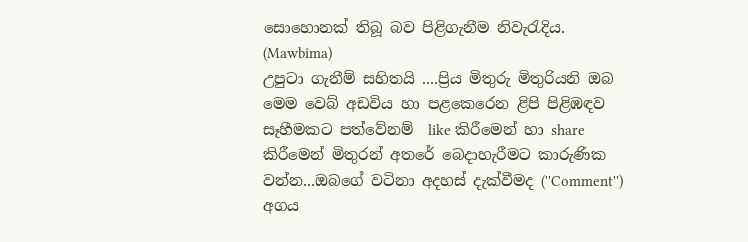සොහොනක් තිබූ බව පිළිගැනීම නිවැරැදිය.
(Mawbima)
උපුටා ගැනීම් සහිතයි ....ප්‍රිය මිතුරු මිතුරියනි ඔබ මෙම වෙබ් අඩවිය හා පළකෙරෙන ළිපි පිළිඹඳව සෑහීමකට පත්වේනම්  like කිරීමෙන් හා share කිරීමෙන් මිතුරන් අතරේ බෙදාහැරීමට කාරුණික වන්න...ඔබගේ වටිනා අදහස් දැක්වීමද (''Comment'') අගය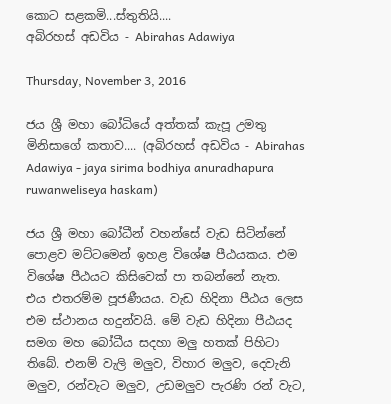කොට සළකමි...ස්තුතියි....
අබිරහස් අඩවිය - Abirahas Adawiya

Thursday, November 3, 2016

ජය ශ්‍රී මහා බෝධියේ අත්තක් කැපූ උමතු මිනිසාගේ කතාව.... (අබිරහස් අඩවිය - Abirahas Adawiya - jaya sirima bodhiya anuradhapura ruwanweliseya haskam)

ජය ශ්‍රී මහා බෝධීන් වහන්සේ වැඩ සිටින්නේ පොළව මට්ටමෙන් ඉහළ විශේෂ පීඨයකය. එම විශේෂ පීඨය‍ට කිසිවෙක් පා තබන්නේ නැත. එය එතරම්ම පූජණීයය. වැඩ හිදිනා පීඨය ලෙස එම ස්ථානය හදුන්වයි. මේ වැඩ හිදිනා පීඨයද සමග මහ බෝධීය සදහා මලු හතක් පිහිටා තිබේ. එනම් වැලි මලුව, විහාර මලුව, දෙවැනි මලුව, රන්වැට මලුව, උඩමලුව පැරණි රන් වැට,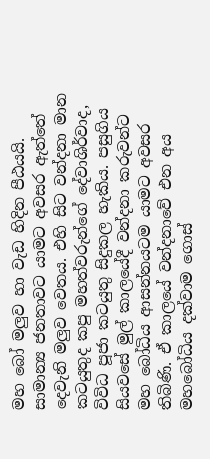මහ බෝ මලුව හා වැඩ හිදින පීඨයයි. සාමාන්‍ය ජනතාවට යාමට අවසර ඇත්තේ දෙවැනි මලුව වෙතය. එහි සිට වන්දනා මාන කටයුතුද කපු මහත්වරුන්‍ගේ දේවාශිර්වාද, විවිධ පූජා කටයුතු සිදුකල හැකිය. පසුගිය සියවසේ මුල් කාලයේදී වන්දනා කරුවන්ට මහ බෝධිය ආසන්නයටම යාමට අවසර තිබිණි. ඒ කාලයේ වන්දනාවේ එන අය මහබෝධිය දක්වාම ගොස්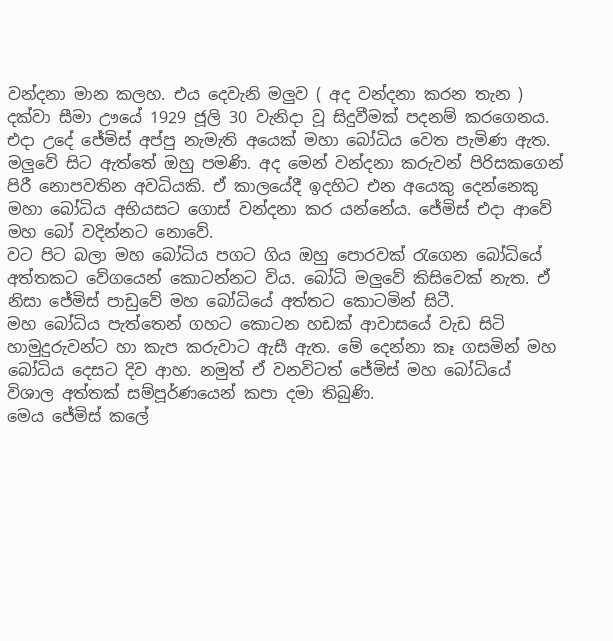වන්දනා මාන කලහ. එය දෙවැනි මලුව ( අද වන්දනා කරන තැන ) දක්වා සීමා ඌයේ 1929 ජූලි 30 වැනිදා වූ සිදුවීමක් පදනම් කරගෙනය.
එදා උදේ ජේමිස් අප්පු නැමැති අයෙක් මහා බෝධිය වෙත පැමිණ ඇත. මලුවේ සිට ඇත්තේ ඔහු පමණි. අද මෙන් වන්දනා කරුවන් පිරිසකගෙන් පිරී නොපවතින අවධියකි. ඒ කාලයේදී ඉදහිට එන අයෙකු දෙන්නෙකු මහා බෝධිය අභියසට ගොස් වන්දනා කර යන්නේය. ජේමිස් එදා ආවේ මහ බෝ වදින්නට නොවේ.
වට පිට බලා මහ බෝධිය පගට ගිය ඔහු පොරවක් රැගෙන බෝධියේ අත්තකට වේගයෙන් කොටන්නට විය. බෝධි මලුවේ කිසිවෙක් නැත. ඒ නිසා ජේමිස් පාඩුවේ මහ බෝධියේ අත්තට කොටමින් සිටී.
මහ බෝධිය පැත්තෙන් ගහට කොටන හඩක් ආවාසයේ වැඩ සිටි හාමුදුරුවන්ට හා කැප කරුවාට ඇසී ඇත. මේ දෙන්නා කෑ ගසමින් මහ බෝධිය දෙසට දිව ආහ. නමුත් ඒ වනවිටත් ජේමිස් මහ බෝධියේ විශාල අත්තක් සම්පූර්ණයෙන් කපා දමා තිබුණි.
මෙය ජේමිස් කලේ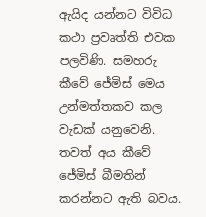ඇයිද යන්නට විවිධ කථා ප්‍රවෘත්ති එවක පලවිණි. සමහරු කීවේ ජේමිස් මෙය උන්මත්තකව කල වැඩක් යනුවෙනි. තවත් අය කීවේ ජේමිස් බීමතින් කරන්නට ඇති බවය.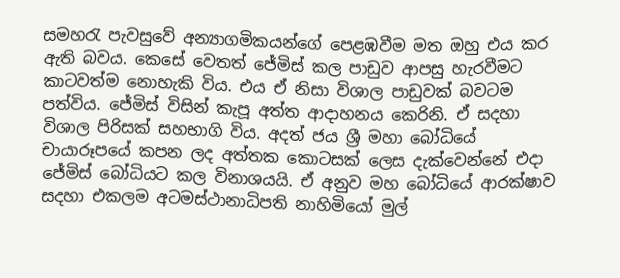සමහරැ පැවසුවේ අන්‍යාගමිකයන්ගේ පෙළඹවීම මත ඔහු එය කර ඇති බවය. කෙසේ වෙතත් ජේමිස් කල පාඩුව ආපසු හැරවීමට කාටවත්ම නොහැකි විය. එය ඒ නිසා විශාල පාඩුවක් බවටම පත්විය. ජේමිස් විසින් කැපූ අත්ත ආදාහනය කෙ‍රිනි. ඒ සදහා විශාල පිරිසක් සහභාගි විය. අදත් ජය ශ්‍රී මහා බෝධියේ චායාරූපයේ කපන ලද අත්තක කොටසක් ලෙස දැක්වෙන්නේ එදා ජේමිස් බෝධියට කල විනාශයයි. ඒ අනුව මහ බෝධියේ ආරක්ෂාව සදහා එකලම අටමස්ථානාධිපති නාහිමියෝ මුල්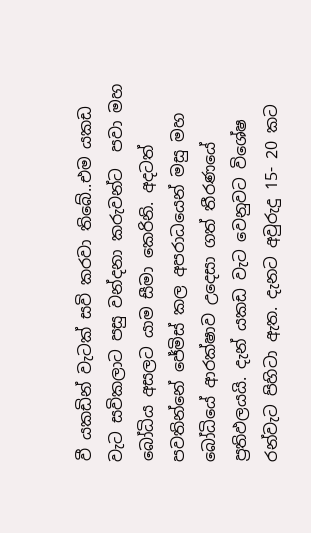වී යකඩින් වැටක් සවි කරවා තිබේ..එම යකඩ වැට සවිකලාට පසු වන්දනා කරුවන්ට  පවා මහ බෝධිය අසලට යාම සීමා කෙරිනි. අදටත් පවතින්නේ ජේමිස් කල අපරාධයෙන් මසු මහ බෝධියේ ආරක්ෂාව උදෙසා ගත් තීරණයේ ප්‍රතිඵලයයි. දැන් යකඩ වැට වෙනුවට විශේෂ රන්වැට පිහිටා ඇත. දැනට අවුරුදු 15- 20 කට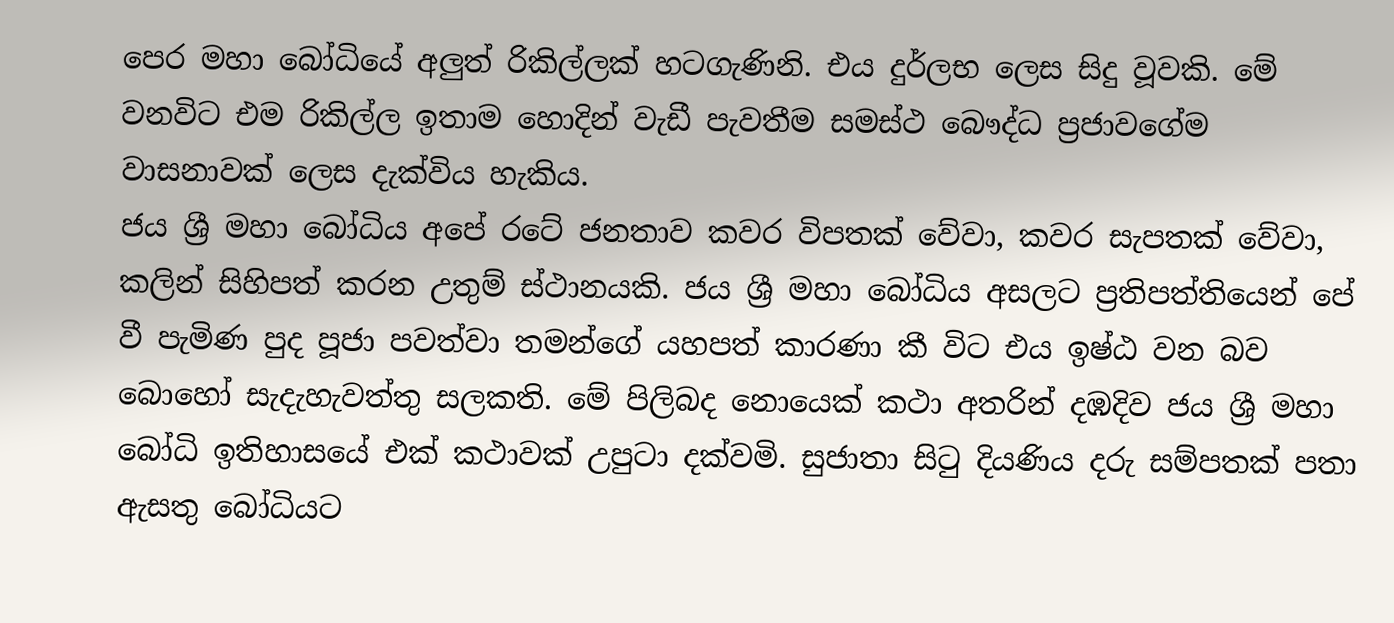පෙර මහා බෝධියේ අලුත් රිකිල්ලක් හටගැණිනි. එය දුර්ලභ ලෙස සිදු වූවකි. මේ වනවිට එම රිකිල්ල ඉතාම හොදින් වැඩී පැවතීම සමස්ථ බෞද්ධ ප්‍රජාවගේම වාසනාවක් ලෙස දැක්විය හැකිය.
ජය ශ්‍රී මහා බෝධිය අපේ රටේ ජනතාව කවර විපතක් වේවා, කවර සැපතක් වේවා, කලින් සිහිපත් කරන උතුම් ස්ථානයකි. ජය ශ්‍රී මහා බෝධිය අසලට ප්‍රතිපත්තියෙන් පේ වී පැමිණ පුද පූජා පවත්වා තමන්ගේ යහපත් කාරණා කී විට එය ඉෂ්ඨ වන බව බොහෝ සැදැහැවත්තු සලකති. මේ පිලිබද නොයෙක් කථා අතරින් දඹදිව ජය ශ්‍රී මහා බෝධි ඉතිහාසයේ එක් කථාවක් උපුටා දක්වමි. සුජාතා සිටු දියණිය දරු සම්පතක් පතා ඇසතු බෝධියට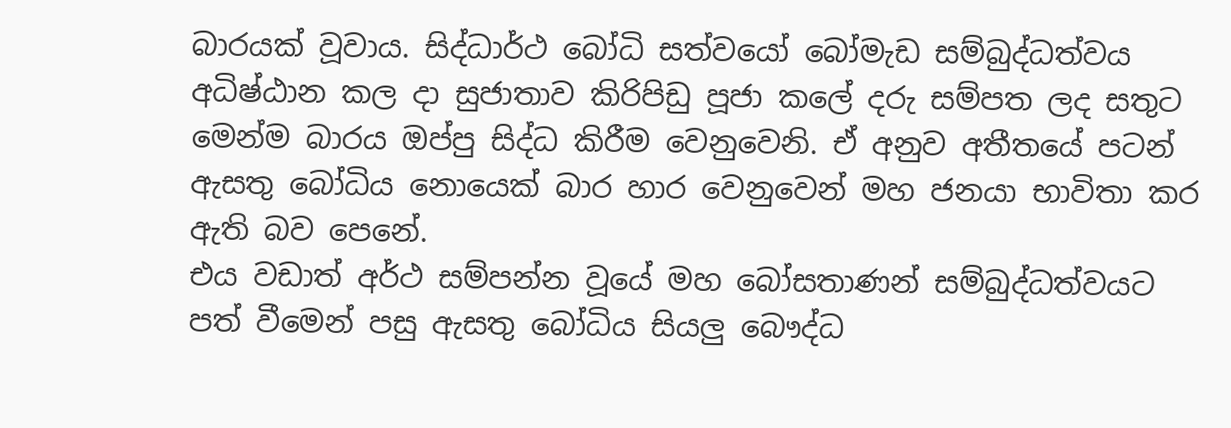බාරයක් වූවාය. සිද්ධාර්ථ බෝධි සත්වයෝ බෝමැඩ සම්බුද්ධත්වය අධිෂ්ඨාන කල දා සුජාතාව කිරිපිඩු පූජා කලේ දරු සම්පත ලද සතුට මෙන්ම බාරය ඔප්පු සිද්ධ කිරීම වෙනුවෙනි. ඒ අනුව අතීතයේ පටන් ඇසතු බෝධිය නොයෙක් බාර හාර වෙනුවෙන් මහ ජනයා භාවිතා කර ඇති බව පෙනේ.
එය වඩාත් අර්ථ සම්පන්න වූයේ මහ බෝසතාණන් සම්බුද්ධත්වයට පත් වීමෙන් පසු ඇසතු බෝධිය සියලු බෞද්ධ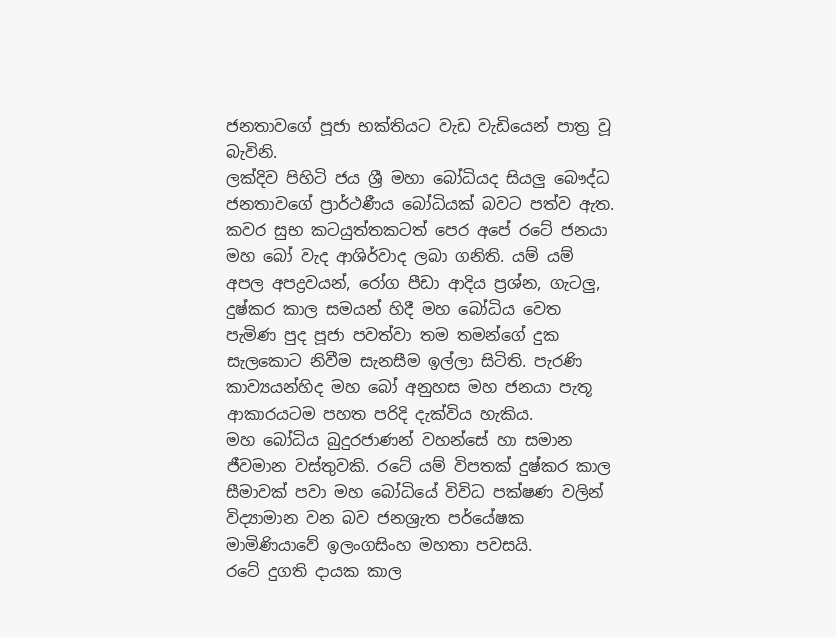ජනතාවගේ පූජා භක්තියට වැඩ වැඩියෙන් පාත්‍ර වූ බැවිනි.
ලක්දිව පිහිටි ජය ශ්‍රී මහා බෝධියද සියලු බෞද්ධ ජනතාවගේ ප්‍රාර්ථණීය බෝධියක් බවට පත්ව ඇත. කවර සුභ කටයුත්තකටත් පෙර අපේ රටේ ජනයා මහ බෝ වැද ආශිර්වාද ලබා ගනිති. යම් යම් අපල අපද්‍රවයන්, රෝග පීඩා ආදිය ප්‍රශ්න, ගැටලු, දුෂ්කර කාල සමයන් හිදී මහ බෝධිය වෙත පැමිණ පුද පූජා පවත්වා තම තමන්ගේ දුක සැලකොට නිවීම සැනසීම ඉල්ලා සිටිති. පැරණි කාව්‍යයන්හිද මහ බෝ අනුහස මහ ජනයා පැතූ ආකාරයටම පහත පරිදි දැක්විය හැකිය.
මහ බෝධිය බුදුරජාණන් වහන්සේ හා සම‍ාන ජීවමාන වස්තුවකි. රටේ යම් විපතක් දුෂ්කර කාල සීමාවක් පවා මහ බෝධියේ විවිධ පක්ෂණ වලින් විද්‍යාමාන වන බව ජනශ්‍රැත පර්යේෂක මාමිණිය‍ාවේ ඉලංගසිංහ මහතා පවසයි.
රටේ දුගති දායක කාල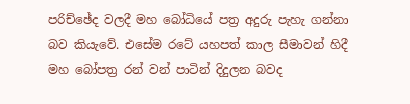පරිච්ඡේද වලදී මහ බෝධියේ පත්‍ර අදුරු පැහැ ගන්නා බව කියැවේ. එසේම රටේ යහපත් කාල සීමාවන් හිදී මහ බෝපත්‍ර රන් වන් පාටින් දිදුලන බවද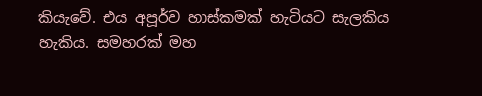කියැවේ. එය අපූර්ව හාස්කමක් හැටියට සැලකිය හැකිය. සමහරක් මහ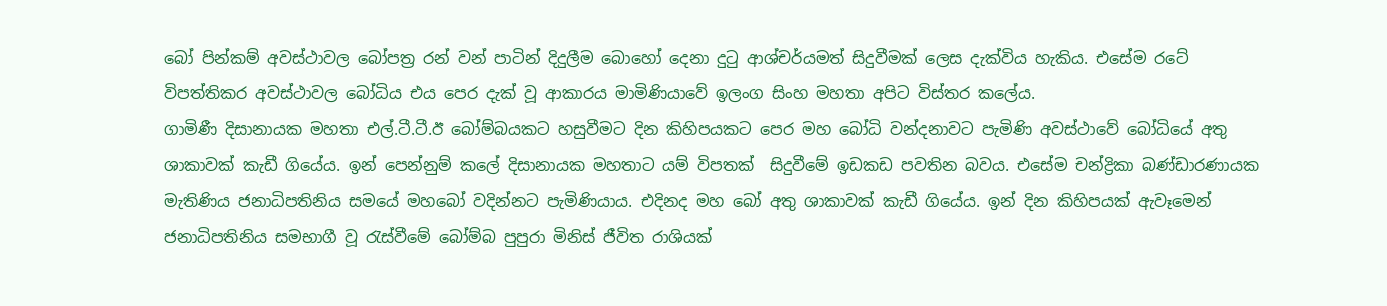බෝ පින්කම් අවස්ථාවල බෝපත්‍ර රන් වන් පාටින් දිදුලීම බොහෝ දෙනා දුටු ආශ්චර්යමත් සිදුවීමක් ලෙස දැක්විය හැකිය. එසේම රටේ විපත්තිකර අවස්ථාවල බෝධිය එය පෙර දැක් වූ ආකාරය මාමිණියාවේ ඉලංග සිංහ මහතා අපිට විස්තර කලේය.
ගාමිණී දිසානායක මහතා එල්.ටී.ටී.ඊ බෝම්බයකට හසුවීමට දින කිහිපයකට පෙර මහ බෝධි වන්දනාවට පැමිණි අවස්ථාවේ බෝධියේ අතු ශාකාවක් කැඩී ගියේය. ඉන් පෙන්නුම් කලේ දිසානායක මහතාට යම් විපතක්  සිදුවීමේ ඉඩකඩ පවතින බවය. එසේම චන්ද්‍රිකා බණ්ඩාරණායක මැතිණිය ජනාධිපතිනිය සමයේ මහබෝ වදින්නට පැමිණියාය. එදිනද මහ බෝ අතු ශාකාවක් කැඩී ගියේය. ඉන් දින කිහිපයක් ඇවෑමෙන් ජනාධිපතිනිය සමභාගී වූ රැස්වීමේ බෝම්බ පුපුරා මිනිස් ජීවිත රාශියක්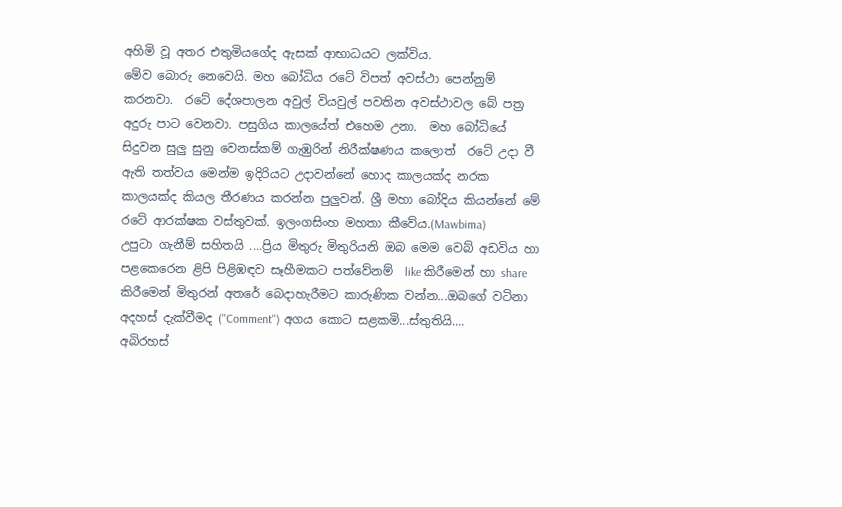අහිමි වූ අතර එතුමියගේද ඇසක් ආභාධයට ලක්විය.
මේව බොරු නෙවෙයි. මහ බෝධිය රටේ විපත් අවස්ථා පෙන්නුම් කරනවා.  රටේ දේශපාලන අවුල් වියවුල් පවතින අවස්ථාවල බේ පත්‍ර අදුරු පාට වෙනවා. පසුගිය කාලයේත් එහෙම උනා.  මහ බෝධියේ සිදුවන සුලු සුනු වෙනස්කම් ගැඹුරින් නිරීක්ෂණය කලොත්  රටේ උදා වී ඇති තත්වය මෙන්ම ඉදිරියට උදාවන්නේ හොද කාලයක්ද නරක කාලයක්ද කියල තීරණය කරන්න පුලුවන්. ශ්‍රී මහා බෝදිය කියන්නේ මේ රටේ ආරක්ෂක වස්තුවක්. ඉලංගසිංහ මහතා කීවේය.(Mawbima)
උපුටා ගැනීම් සහිතයි ....ප්‍රිය මිතුරු මිතුරියනි ඔබ මෙම වෙබ් අඩවිය හා පළකෙරෙන ළිපි පිළිඹඳව සෑහීමකට පත්වේනම්  like කිරීමෙන් හා share කිරීමෙන් මිතුරන් අතරේ බෙදාහැරීමට කාරුණික වන්න...ඔබගේ වටිනා අදහස් දැක්වීමද (''Comment'') අගය කොට සළකමි...ස්තුතියි....
අබිරහස්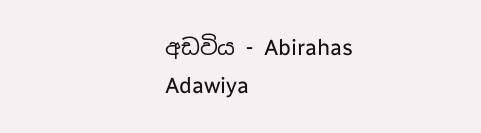අඩවිය - Abirahas Adawiya